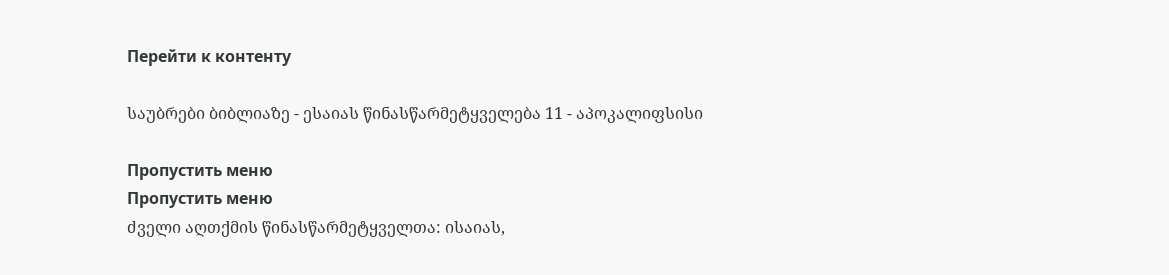Перейти к контенту

საუბრები ბიბლიაზე - ესაიას წინასწარმეტყველება 11 - აპოკალიფსისი

Пропустить меню
Пропустить меню
ძველი აღთქმის წინასწარმეტყველთა: ისაიას,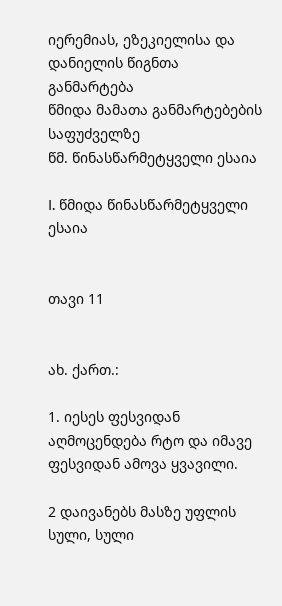იერემიას, ეზეკიელისა და დანიელის წიგნთა განმარტება
წმიდა მამათა განმარტებების საფუძველზე
წმ. წინასწარმეტყველი ესაია

I. წმიდა წინასწარმეტყველი ესაია


თავი 11


ახ. ქართ.:

1. იესეს ფესვიდან აღმოცენდება რტო და იმავე ფესვიდან ამოვა ყვავილი.

2 დაივანებს მასზე უფლის სული, სული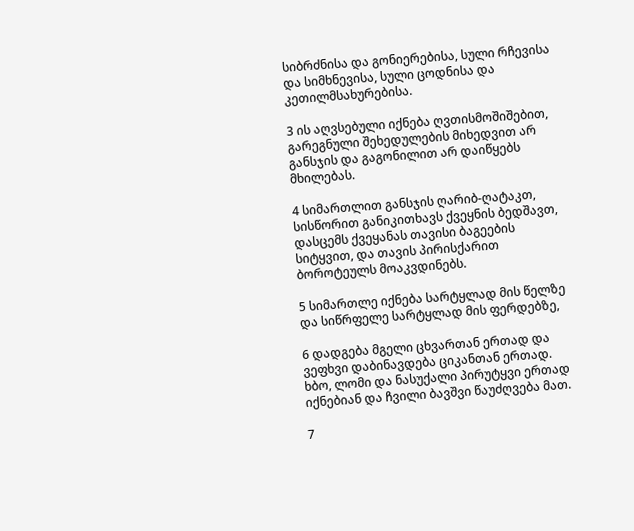სიბრძნისა და გონიერებისა, სული რჩევისა და სიმხნევისა, სული ცოდნისა და კეთილმსახურებისა.

3 ის აღვსებული იქნება ღვთისმოშიშებით, გარეგნული შეხედულების მიხედვით არ განსჯის და გაგონილით არ დაიწყებს მხილებას.

4 სიმართლით განსჯის ღარიბ-ღატაკთ, სისწორით განიკითხავს ქვეყნის ბედშავთ, დასცემს ქვეყანას თავისი ბაგეების სიტყვით, და თავის პირისქარით ბოროტეულს მოაკვდინებს.

5 სიმართლე იქნება სარტყლად მის წელზე და სიწრფელე სარტყლად მის ფერდებზე,

6 დადგება მგელი ცხვართან ერთად და ვეფხვი დაბინავდება ციკანთან ერთად. ხბო, ლომი და ნასუქალი პირუტყვი ერთად იქნებიან და ჩვილი ბავშვი წაუძღვება მათ.

7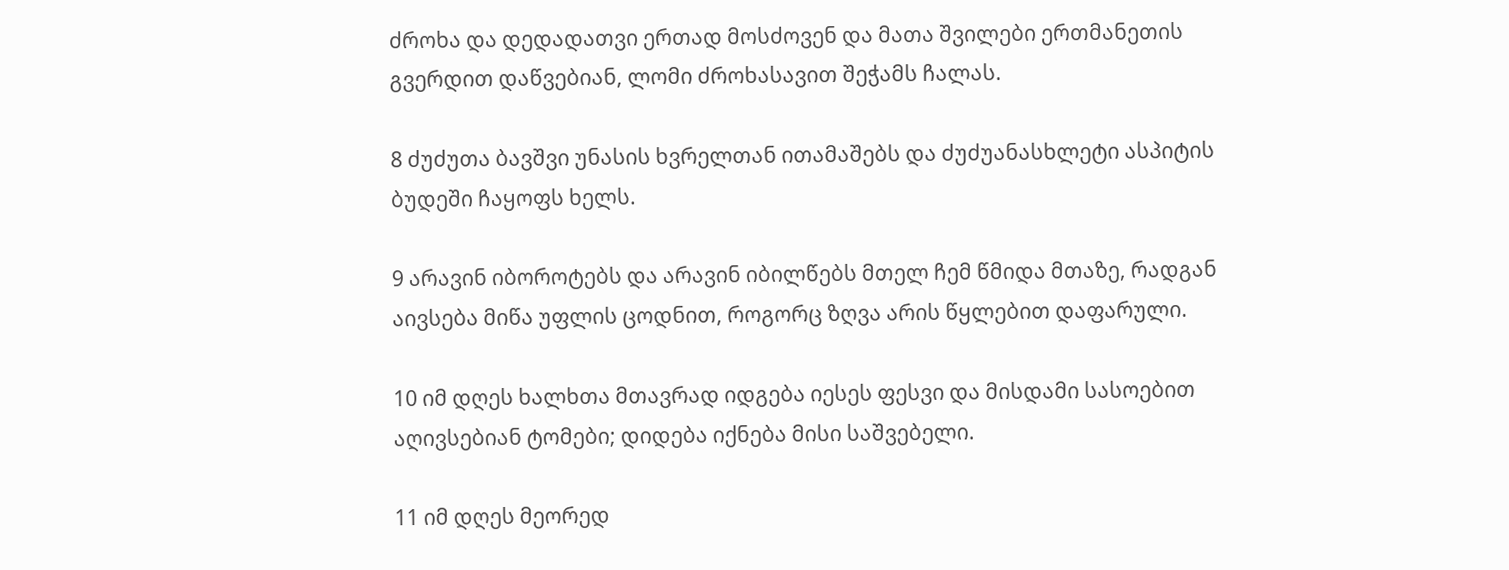ძროხა და დედადათვი ერთად მოსძოვენ და მათა შვილები ერთმანეთის გვერდით დაწვებიან, ლომი ძროხასავით შეჭამს ჩალას.

8 ძუძუთა ბავშვი უნასის ხვრელთან ითამაშებს და ძუძუანასხლეტი ასპიტის ბუდეში ჩაყოფს ხელს.

9 არავინ იბოროტებს და არავინ იბილწებს მთელ ჩემ წმიდა მთაზე, რადგან აივსება მიწა უფლის ცოდნით, როგორც ზღვა არის წყლებით დაფარული.

10 იმ დღეს ხალხთა მთავრად იდგება იესეს ფესვი და მისდამი სასოებით აღივსებიან ტომები; დიდება იქნება მისი საშვებელი.

11 იმ დღეს მეორედ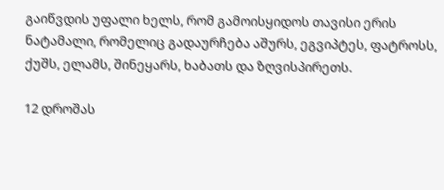გაიწვდის უფალი ხელს, რომ გამოისყიდოს თავისი ერის ნატამალი, რომელიც გადაურჩება აშურს, ეგვიპტეს, ფატროსს, ქუშს, ელამს, შინეყარს, ხაბათს და ზღვისპირეთს.

12 დროშას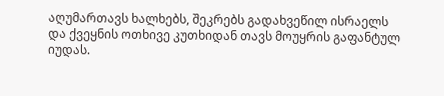აღუმართავს ხალხებს, შეკრებს გადახვეწილ ისრაელს და ქვეყნის ოთხივე კუთხიდან თავს მოუყრის გაფანტულ იუდას.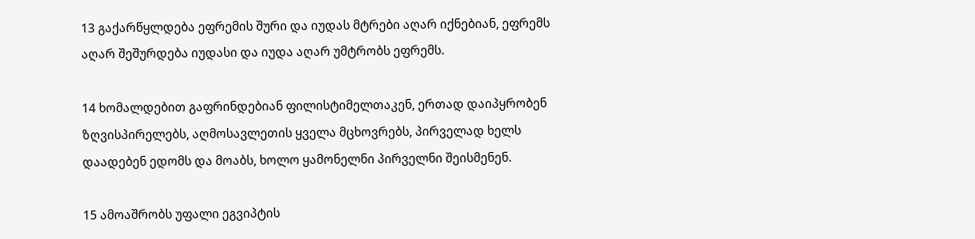13 გაქარწყლდება ეფრემის შური და იუდას მტრები აღარ იქნებიან, ეფრემს აღარ შეშურდება იუდასი და იუდა აღარ უმტრობს ეფრემს.

14 ხომალდებით გაფრინდებიან ფილისტიმელთაკენ, ერთად დაიპყრობენ ზღვისპირელებს, აღმოსავლეთის ყველა მცხოვრებს, პირველად ხელს დაადებენ ედომს და მოაბს, ხოლო ყამონელნი პირველნი შეისმენენ.

15 ამოაშრობს უფალი ეგვიპტის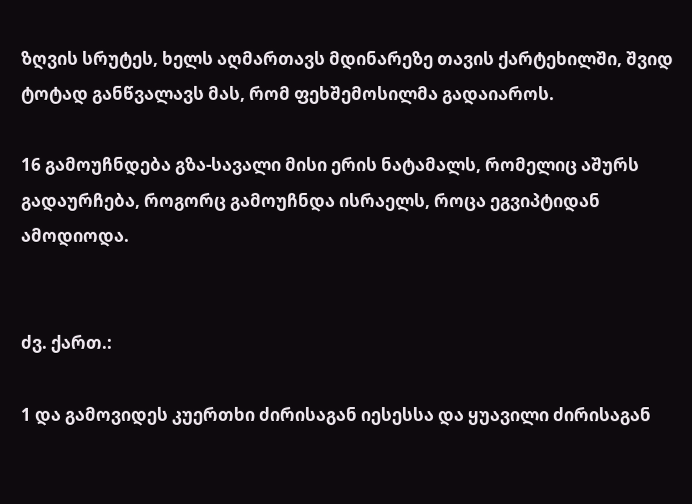ზღვის სრუტეს, ხელს აღმართავს მდინარეზე თავის ქარტეხილში, შვიდ ტოტად განწვალავს მას, რომ ფეხშემოსილმა გადაიაროს.

16 გამოუჩნდება გზა-სავალი მისი ერის ნატამალს, რომელიც აშურს გადაურჩება, როგორც გამოუჩნდა ისრაელს, როცა ეგვიპტიდან ამოდიოდა.


ძვ. ქართ.:

1 და გამოვიდეს კუერთხი ძირისაგან იესესსა და ყუავილი ძირისაგან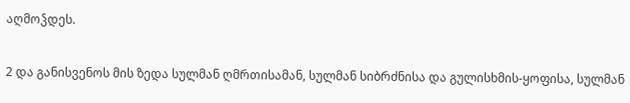აღმოჴდეს.

2 და განისვენოს მის ზედა სულმან ღმრთისამან, სულმან სიბრძნისა და გულისხმის-ყოფისა, სულმან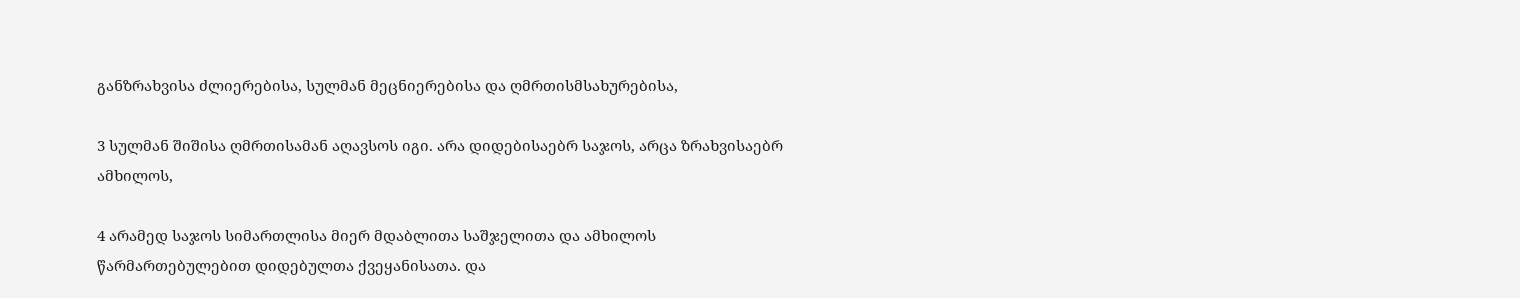განზრახვისა ძლიერებისა, სულმან მეცნიერებისა და ღმრთისმსახურებისა,

3 სულმან შიშისა ღმრთისამან აღავსოს იგი. არა დიდებისაებრ საჯოს, არცა ზრახვისაებრ ამხილოს,

4 არამედ საჯოს სიმართლისა მიერ მდაბლითა საშჯელითა და ამხილოს წარმართებულებით დიდებულთა ქვეყანისათა. და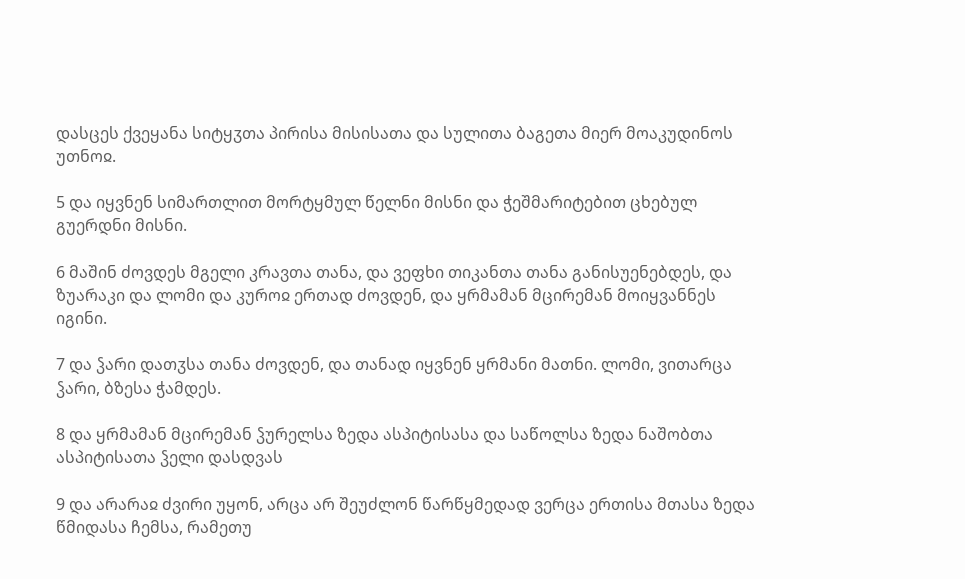დასცეს ქვეყანა სიტყჳთა პირისა მისისათა და სულითა ბაგეთა მიერ მოაკუდინოს უთნოჲ.

5 და იყვნენ სიმართლით მორტყმულ წელნი მისნი და ჭეშმარიტებით ცხებულ გუერდნი მისნი.

6 მაშინ ძოვდეს მგელი კრავთა თანა, და ვეფხი თიკანთა თანა განისუენებდეს, და ზუარაკი და ლომი და კუროჲ ერთად ძოვდენ, და ყრმამან მცირემან მოიყვანნეს იგინი.

7 და ჴარი დათჳსა თანა ძოვდენ, და თანად იყვნენ ყრმანი მათნი. ლომი, ვითარცა ჴარი, ბზესა ჭამდეს.

8 და ყრმამან მცირემან ჴურელსა ზედა ასპიტისასა და საწოლსა ზედა ნაშობთა ასპიტისათა ჴელი დასდვას

9 და არარაჲ ძვირი უყონ, არცა არ შეუძლონ წარწყმედად ვერცა ერთისა მთასა ზედა წმიდასა ჩემსა, რამეთუ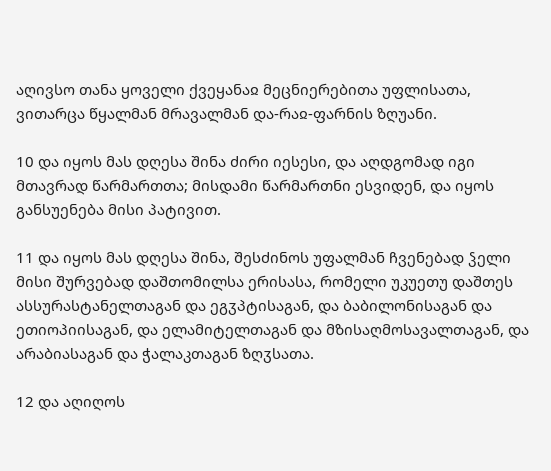აღივსო თანა ყოველი ქვეყანაჲ მეცნიერებითა უფლისათა, ვითარცა წყალმან მრავალმან და-რაჲ-ფარნის ზღუანი.

10 და იყოს მას დღესა შინა ძირი იესესი, და აღდგომად იგი მთავრად წარმართთა; მისდამი წარმართნი ესვიდენ, და იყოს განსუენება მისი პატივით.

11 და იყოს მას დღესა შინა, შესძინოს უფალმან ჩვენებად ჴელი მისი შურვებად დაშთომილსა ერისასა, რომელი უკუეთუ დაშთეს ასსურასტანელთაგან და ეგჳპტისაგან, და ბაბილონისაგან და ეთიოპიისაგან, და ელამიტელთაგან და მზისაღმოსავალთაგან, და არაბიასაგან და ჭალაკთაგან ზღჳსათა.

12 და აღიღოს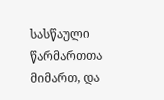სასწაული წარმართთა მიმართ, და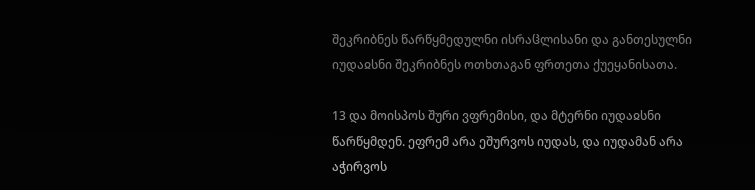შეკრიბნეს წარწყმედულნი ისრაჱლისანი და განთესულნი იუდაჲსნი შეკრიბნეს ოთხთაგან ფრთეთა ქუეყანისათა.

13 და მოისპოს შური ვფრემისი, და მტერნი იუდაჲსნი წარწყმდენ. ეფრემ არა ეშურვოს იუდას, და იუდამან არა აჭირვოს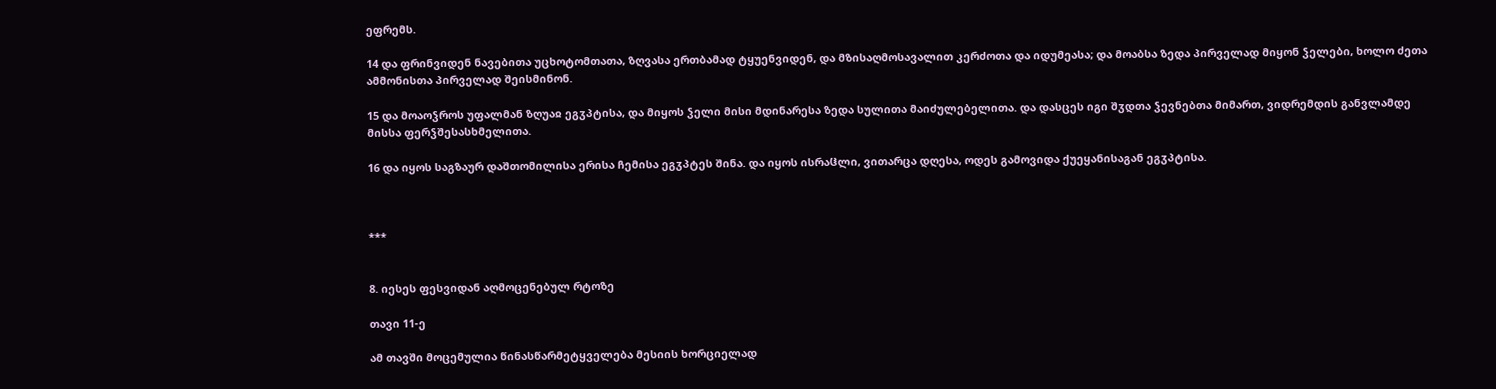ეფრემს.

14 და ფრინვიდენ ნავებითა უცხოტომთათა, ზღვასა ერთბამად ტყუენვიდენ, და მზისაღმოსავალით კერძოთა და იდუმეასა; და მოაბსა ზედა პირველად მიყონ ჴელები, ხოლო ძეთა ამმონისთა პირველად შეისმინონ.

15 და მოაოჴროს უფალმან ზღუაჲ ეგჳპტისა, და მიყოს ჴელი მისი მდინარესა ზედა სულითა მაიძულებელითა. და დასცეს იგი შჳდთა ჴევნებთა მიმართ, ვიდრემდის განვლამდე მისსა ფერჴშესასხმელითა.

16 და იყოს საგზაურ დაშთომილისა ერისა ჩემისა ეგჳპტეს შინა. და იყოს ისრაჱლი, ვითარცა დღესა, ოდეს გამოვიდა ქუეყანისაგან ეგჳპტისა.



***


8. იესეს ფესვიდან აღმოცენებულ რტოზე

თავი 11-ე

ამ თავში მოცემულია წინასწარმეტყველება მესიის ხორციელად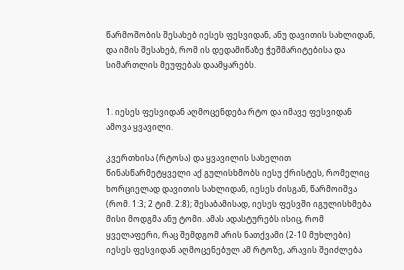წარმოშობის შესახებ იესეს ფესვიდან, ანუ დავითის სახლიდან, და იმის შესახებ, რომ ის დედამიწაზე ჭეშმარიტებისა და სიმართლის მეუფებას დაამყარებს.


1. იესეს ფესვიდან აღმოცენდება რტო და იმავე ფესვიდან ამოვა ყვავილი.

კვერთხისა (რტოსა) და ყვავილის სახელით წინასწარმეტყველი აქ გულისხმობს იესუ ქრისტეს, რომელიც ხორციელად დავითის სახლიდან, იესეს ძისგან, წარმოიშვა (რომ. 1:3; 2 ტიმ. 2:8); შესაბამისად, იესეს ფესვში იგულისხმება მისი მოდგმა ანუ ტომი. ამას ადასტურებს ისიც, რომ ყველაფერი, რაც შემდგომ არის ნათქვამი (2-10 მუხლები) იესეს ფესვიდან აღმოცენებულ ამ რტოზე, არავის შეიძლება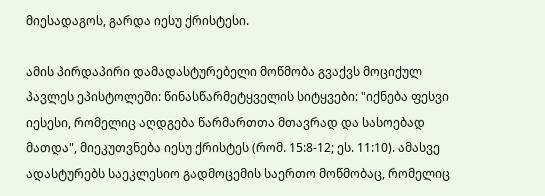მიესადაგოს, გარდა იესუ ქრისტესი.

ამის პირდაპირი დამადასტურებელი მოწმობა გვაქვს მოციქულ პავლეს ეპისტოლეში: წინასწარმეტყველის სიტყვები: "იქნება ფესვი იესესი, რომელიც აღდგება წარმართთა მთავრად და სასოებად მათდა", მიეკუთვნება იესუ ქრისტეს (რომ. 15:8-12; ეს. 11:10). ამასვე ადასტურებს საეკლესიო გადმოცემის საერთო მოწმობაც, რომელიც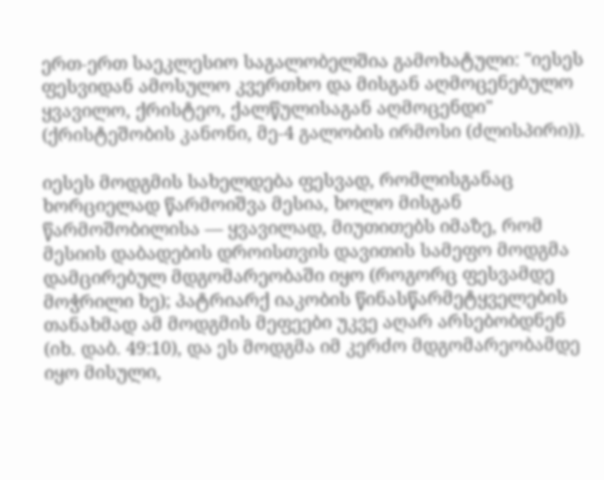ერთ-ერთ საეკლესიო საგალობელშია გამოხატული: "იესეს ფესვიდან ამოსულო კვერთხო და მისგან აღმოცენებულო ყვავილო, ქრისტეო, ქალწულისაგან აღმოცენდი" (ქრისტეშობის კანონი, მე-4 გალობის ირმოსი (ძლისპირი)).

იესეს მოდგმის სახელდება ფესვად, რომლისგანაც ხორციელად წარმოიშვა მესია, ხოლო მისგან წარმოშობილისა — ყვავილად, მიუთითებს იმაზე, რომ მესიის დაბადების დროისთვის დავითის სამეფო მოდგმა დამცირებულ მდგომარეობაში იყო (როგორც ფესვამდე მოჭრილი ხე); პატრიარქ იაკობის წინასწარმეტყველების თანახმად ამ მოდგმის მეფეები უკვე აღარ არსებობდნენ (იხ. დაბ. 49:10), და ეს მოდგმა იმ კერძო მდგომარეობამდე იყო მისული,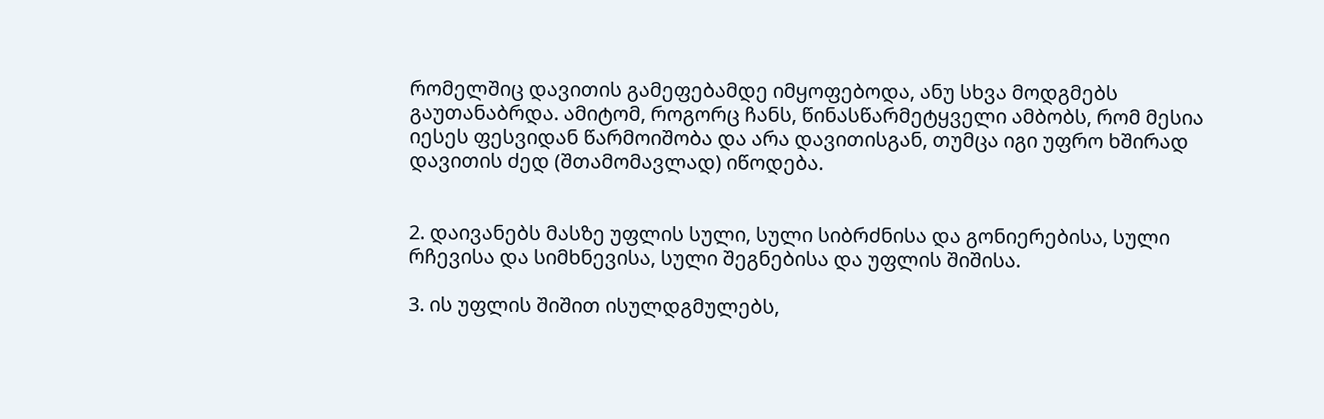რომელშიც დავითის გამეფებამდე იმყოფებოდა, ანუ სხვა მოდგმებს გაუთანაბრდა. ამიტომ, როგორც ჩანს, წინასწარმეტყველი ამბობს, რომ მესია იესეს ფესვიდან წარმოიშობა და არა დავითისგან, თუმცა იგი უფრო ხშირად დავითის ძედ (შთამომავლად) იწოდება.


2. დაივანებს მასზე უფლის სული, სული სიბრძნისა და გონიერებისა, სული რჩევისა და სიმხნევისა, სული შეგნებისა და უფლის შიშისა.

3. ის უფლის შიშით ისულდგმულებს,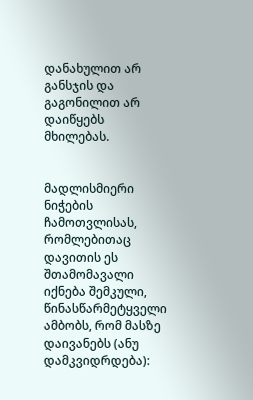დანახულით არ განსჯის და გაგონილით არ დაიწყებს მხილებას.


მადლისმიერი ნიჭების ჩამოთვლისას, რომლებითაც დავითის ეს შთამომავალი იქნება შემკული, წინასწარმეტყველი ამბობს, რომ მასზე დაივანებს (ანუ დამკვიდრდება):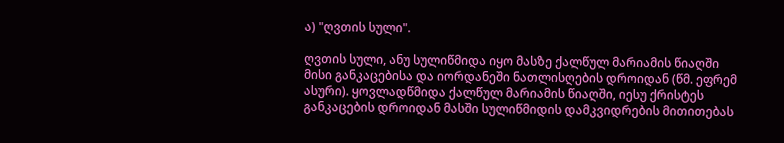ა) "ღვთის სული".

ღვთის სული, ანუ სულიწმიდა იყო მასზე ქალწულ მარიამის წიაღში მისი განკაცებისა და იორდანეში ნათლისღების დროიდან (წმ. ეფრემ ასური). ყოვლადწმიდა ქალწულ მარიამის წიაღში, იესუ ქრისტეს განკაცების დროიდან მასში სულიწმიდის დამკვიდრების მითითებას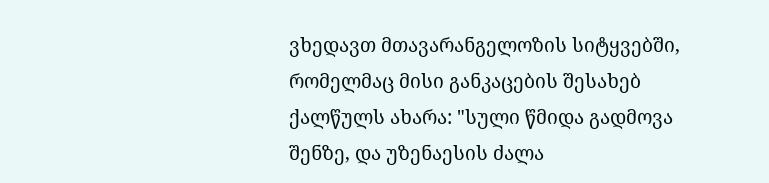ვხედავთ მთავარანგელოზის სიტყვებში, რომელმაც მისი განკაცების შესახებ ქალწულს ახარა: "სული წმიდა გადმოვა შენზე, და უზენაესის ძალა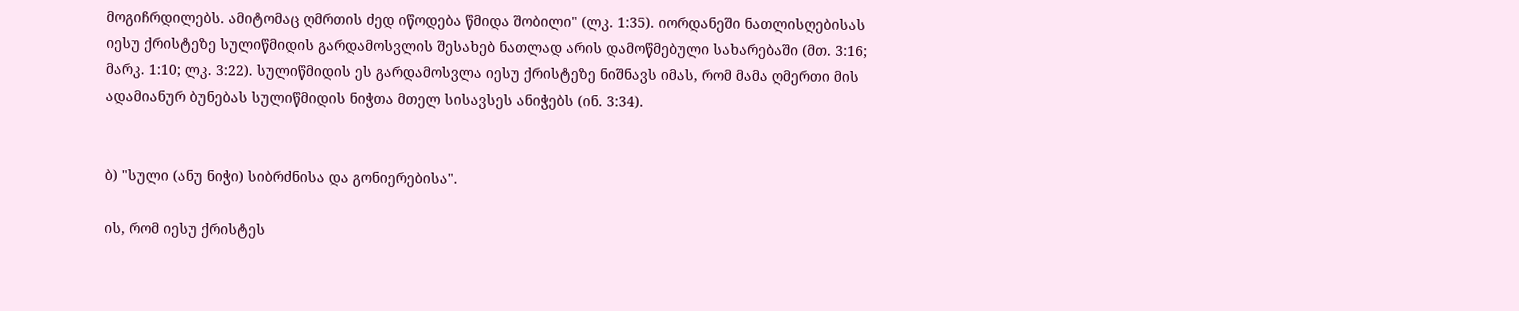მოგიჩრდილებს. ამიტომაც ღმრთის ძედ იწოდება წმიდა შობილი" (ლკ. 1:35). იორდანეში ნათლისღებისას იესუ ქრისტეზე სულიწმიდის გარდამოსვლის შესახებ ნათლად არის დამოწმებული სახარებაში (მთ. 3:16; მარკ. 1:10; ლკ. 3:22). სულიწმიდის ეს გარდამოსვლა იესუ ქრისტეზე ნიშნავს იმას, რომ მამა ღმერთი მის ადამიანურ ბუნებას სულიწმიდის ნიჭთა მთელ სისავსეს ანიჭებს (ინ. 3:34).


ბ) "სული (ანუ ნიჭი) სიბრძნისა და გონიერებისა".

ის, რომ იესუ ქრისტეს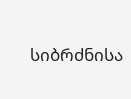სიბრძნისა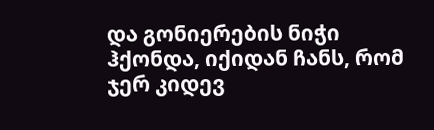და გონიერების ნიჭი ჰქონდა, იქიდან ჩანს, რომ ჯერ კიდევ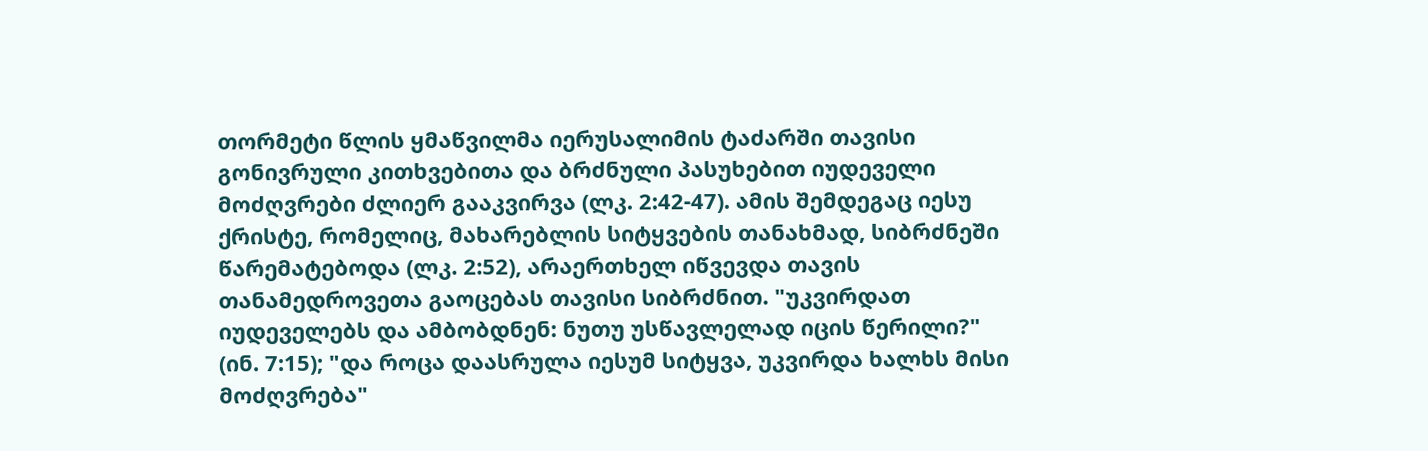თორმეტი წლის ყმაწვილმა იერუსალიმის ტაძარში თავისი გონივრული კითხვებითა და ბრძნული პასუხებით იუდეველი მოძღვრები ძლიერ გააკვირვა (ლკ. 2:42-47). ამის შემდეგაც იესუ ქრისტე, რომელიც, მახარებლის სიტყვების თანახმად, სიბრძნეში წარემატებოდა (ლკ. 2:52), არაერთხელ იწვევდა თავის თანამედროვეთა გაოცებას თავისი სიბრძნით. "უკვირდათ იუდეველებს და ამბობდნენ: ნუთუ უსწავლელად იცის წერილი?" (ინ. 7:15); "და როცა დაასრულა იესუმ სიტყვა, უკვირდა ხალხს მისი მოძღვრება"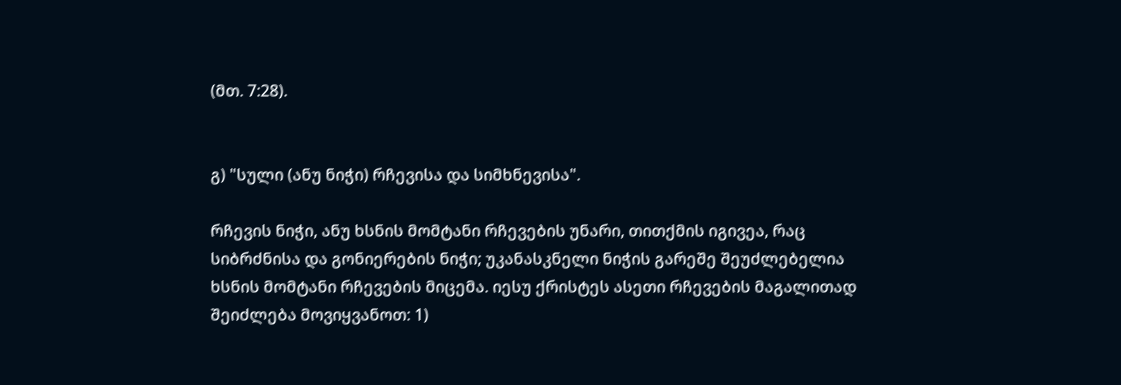(მთ. 7:28).


გ) "სული (ანუ ნიჭი) რჩევისა და სიმხნევისა".

რჩევის ნიჭი, ანუ ხსნის მომტანი რჩევების უნარი, თითქმის იგივეა, რაც სიბრძნისა და გონიერების ნიჭი; უკანასკნელი ნიჭის გარეშე შეუძლებელია ხსნის მომტანი რჩევების მიცემა. იესუ ქრისტეს ასეთი რჩევების მაგალითად შეიძლება მოვიყვანოთ: 1)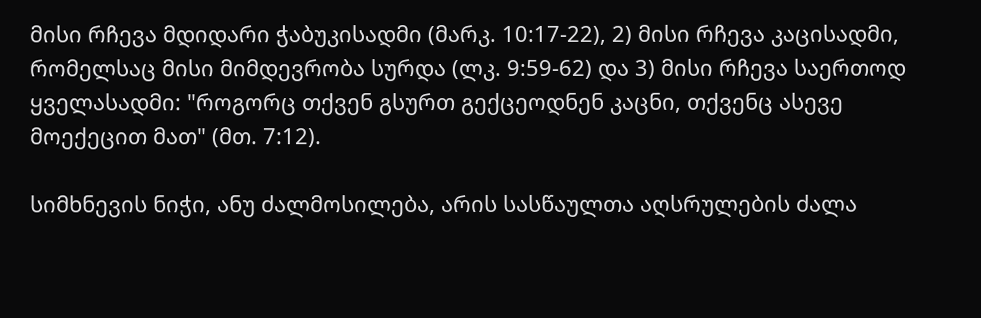მისი რჩევა მდიდარი ჭაბუკისადმი (მარკ. 10:17-22), 2) მისი რჩევა კაცისადმი, რომელსაც მისი მიმდევრობა სურდა (ლკ. 9:59-62) და 3) მისი რჩევა საერთოდ ყველასადმი: "როგორც თქვენ გსურთ გექცეოდნენ კაცნი, თქვენც ასევე მოექეცით მათ" (მთ. 7:12).

სიმხნევის ნიჭი, ანუ ძალმოსილება, არის სასწაულთა აღსრულების ძალა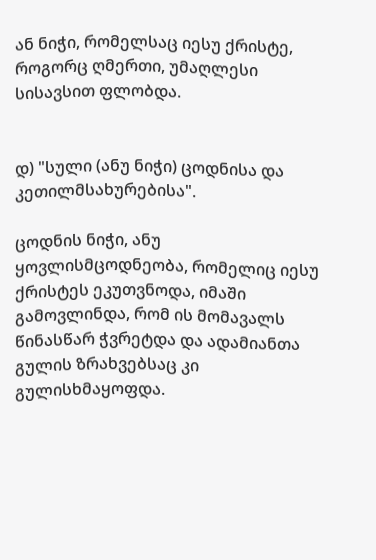ან ნიჭი, რომელსაც იესუ ქრისტე, როგორც ღმერთი, უმაღლესი სისავსით ფლობდა.


დ) "სული (ანუ ნიჭი) ცოდნისა და კეთილმსახურებისა".

ცოდნის ნიჭი, ანუ ყოვლისმცოდნეობა, რომელიც იესუ ქრისტეს ეკუთვნოდა, იმაში გამოვლინდა, რომ ის მომავალს წინასწარ ჭვრეტდა და ადამიანთა გულის ზრახვებსაც კი გულისხმაყოფდა.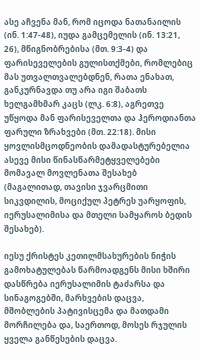ასე აჩვენა მან, რომ იცოდა ნათანაილის (ინ. 1:47-48), იუდა გამცემელის (ინ. 13:21, 26), მწიგნობრებისა (მთ. 9:3-4) და ფარისეველების გულისთქმები, რომლებიც მას უთვალთვალებდნენ, რათა ენახათ, განკურნავდა თუ არა იგი შაბათს ხელგამხმარ კაცს (ლკ. 6:8), აგრეთვე უწყოდა მან ფარისეველთა და ჰეროდიანთა ფარული ზრახვები (მთ. 22:18). მისი ყოვლისმცოდნეობის დამადასტურებელია ასევე მისი წინასწარმეტყველებები მომავალ მოვლენათა შესახებ (მაგალითად, თავისი ჯვარცმითი სიკვდილის, მოციქულ პეტრეს უარყოფის, იერუსალიმისა და მთელი სამყაროს ბედის შესახებ).

იესუ ქრისტეს კეთილმსახურების ნიჭის გამოხატულებას წარმოადგენს მისი ხშირი დასწრება იერუსალიმის ტაძარსა და სინაგოგებში, მარხვების დაცვა, მშობლების პატივისცემა და მათდამი მორჩილება და, საერთოდ, მოსეს რჯულის ყველა განწესების დაცვა.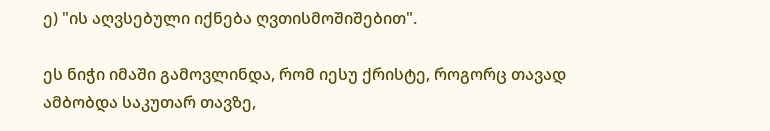ე) "ის აღვსებული იქნება ღვთისმოშიშებით".

ეს ნიჭი იმაში გამოვლინდა, რომ იესუ ქრისტე, როგორც თავად ამბობდა საკუთარ თავზე,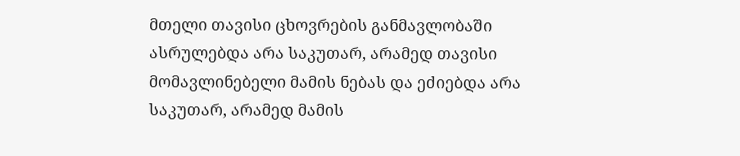მთელი თავისი ცხოვრების განმავლობაში ასრულებდა არა საკუთარ, არამედ თავისი მომავლინებელი მამის ნებას და ეძიებდა არა საკუთარ, არამედ მამის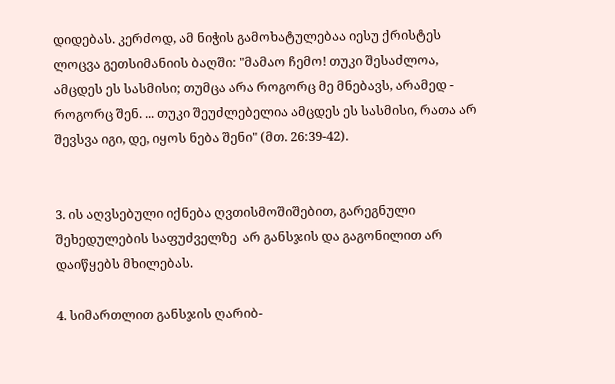დიდებას. კერძოდ, ამ ნიჭის გამოხატულებაა იესუ ქრისტეს ლოცვა გეთსიმანიის ბაღში: "მამაო ჩემო! თუკი შესაძლოა, ამცდეს ეს სასმისი; თუმცა არა როგორც მე მნებავს, არამედ - როგორც შენ. ... თუკი შეუძლებელია ამცდეს ეს სასმისი, რათა არ შევსვა იგი, დე, იყოს ნება შენი" (მთ. 26:39-42).


3. ის აღვსებული იქნება ღვთისმოშიშებით, გარეგნული შეხედულების საფუძველზე  არ განსჯის და გაგონილით არ დაიწყებს მხილებას.

4. სიმართლით განსჯის ღარიბ-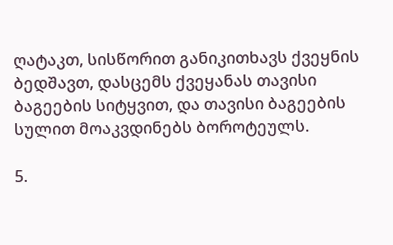ღატაკთ, სისწორით განიკითხავს ქვეყნის ბედშავთ, დასცემს ქვეყანას თავისი ბაგეების სიტყვით, და თავისი ბაგეების სულით მოაკვდინებს ბოროტეულს.

5.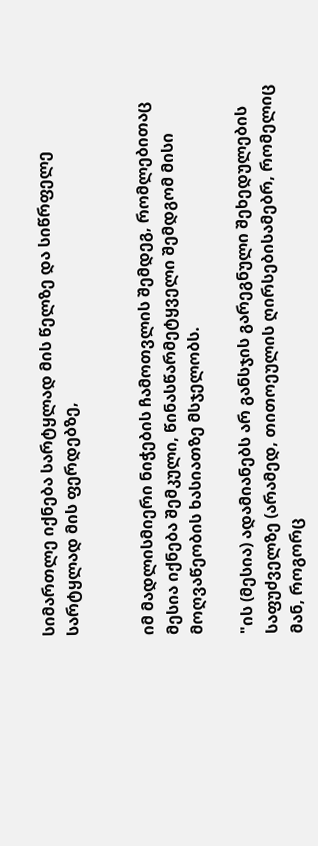სიმართლე იქნება სარტყლად მის წელზე და სიწრფელე სარტყლად მის ფერდებზე,


იმ მადლისმიერი ნიჭების ჩამოთვლის შემდეგ, რომლებითაც მესია იქნება შემკული, წინასწარმეტყველი შემდგომ მისი მოღვაწეობის ხასიათზე მსჯელობს.

"ის (მესია) ადამიანებს არ განსჯის გარეგნული შეხედულების საფუძველზე (არამედ, თითოეულის ღირსებისამებრ, რომელიც მან, როგორც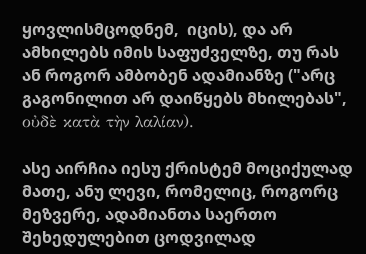ყოვლისმცოდნემ,  იცის), და არ ამხილებს იმის საფუძველზე, თუ რას ან როგორ ამბობენ ადამიანზე ("არც გაგონილით არ დაიწყებს მხილებას", οὐδὲ κατὰ τὴν λαλίαν).

ასე აირჩია იესუ ქრისტემ მოციქულად მათე, ანუ ლევი, რომელიც, როგორც მეზვერე, ადამიანთა საერთო შეხედულებით ცოდვილად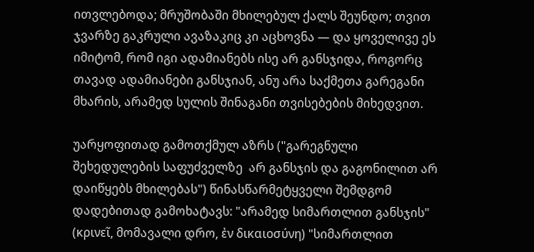ითვლებოდა; მრუშობაში მხილებულ ქალს შეუნდო; თვით ჯვარზე გაკრული ავაზაკიც კი აცხოვნა — და ყოველივე ეს იმიტომ, რომ იგი ადამიანებს ისე არ განსჯიდა, როგორც თავად ადამიანები განსჯიან, ანუ არა საქმეთა გარეგანი მხარის, არამედ სულის შინაგანი თვისებების მიხედვით.

უარყოფითად გამოთქმულ აზრს ("გარეგნული შეხედულების საფუძველზე  არ განსჯის და გაგონილით არ დაიწყებს მხილებას") წინასწარმეტყველი შემდგომ დადებითად გამოხატავს: "არამედ სიმართლით განსჯის" (κρινεῖ, მომავალი დრო, ἐν δικαιοσύνη) "სიმართლით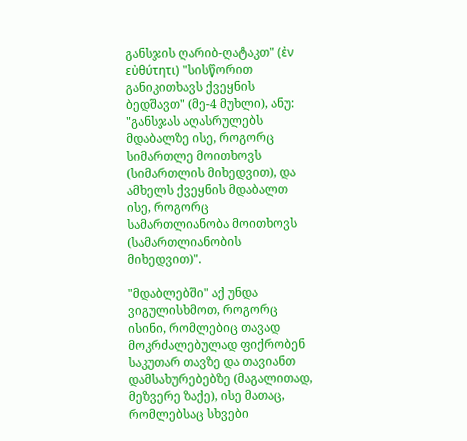განსჯის ღარიბ-ღატაკთ" (ἐν εὐθύτητι) "სისწორით განიკითხავს ქვეყნის ბედშავთ" (მე-4 მუხლი), ანუ: "განსჯას აღასრულებს მდაბალზე ისე, როგორც სიმართლე მოითხოვს (სიმართლის მიხედვით), და ამხელს ქვეყნის მდაბალთ ისე, როგორც სამართლიანობა მოითხოვს (სამართლიანობის მიხედვით)".

"მდაბლებში" აქ უნდა ვიგულისხმოთ, როგორც ისინი, რომლებიც თავად მოკრძალებულად ფიქრობენ საკუთარ თავზე და თავიანთ დამსახურებებზე (მაგალითად, მეზვერე ზაქე), ისე მათაც, რომლებსაც სხვები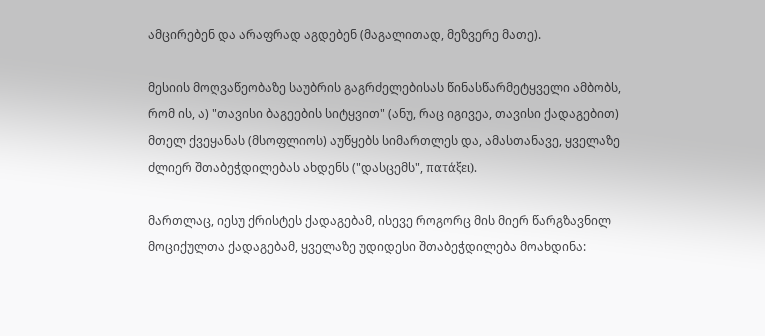ამცირებენ და არაფრად აგდებენ (მაგალითად, მეზვერე მათე).

მესიის მოღვაწეობაზე საუბრის გაგრძელებისას წინასწარმეტყველი ამბობს, რომ ის, ა) "თავისი ბაგეების სიტყვით" (ანუ, რაც იგივეა, თავისი ქადაგებით) მთელ ქვეყანას (მსოფლიოს) აუწყებს სიმართლეს და, ამასთანავე, ყველაზე ძლიერ შთაბეჭდილებას ახდენს ("დასცემს", πατάξει).

მართლაც, იესუ ქრისტეს ქადაგებამ, ისევე როგორც მის მიერ წარგზავნილ მოციქულთა ქადაგებამ, ყველაზე უდიდესი შთაბეჭდილება მოახდინა: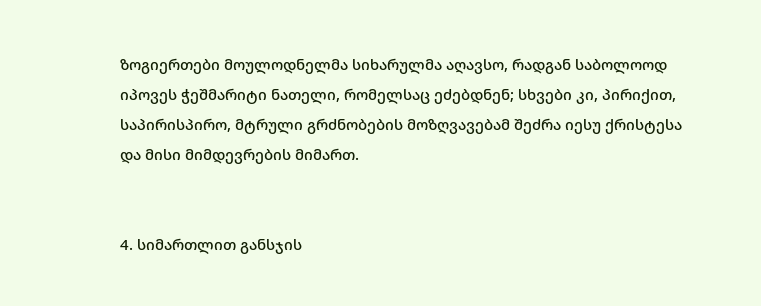ზოგიერთები მოულოდნელმა სიხარულმა აღავსო, რადგან საბოლოოდ იპოვეს ჭეშმარიტი ნათელი, რომელსაც ეძებდნენ; სხვები კი, პირიქით, საპირისპირო, მტრული გრძნობების მოზღვავებამ შეძრა იესუ ქრისტესა და მისი მიმდევრების მიმართ.


4. სიმართლით განსჯის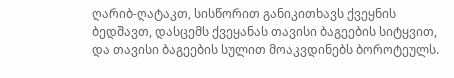ღარიბ-ღატაკთ, სისწორით განიკითხავს ქვეყნის ბედშავთ, დასცემს ქვეყანას თავისი ბაგეების სიტყვით, და თავისი ბაგეების სულით მოაკვდინებს ბოროტეულს.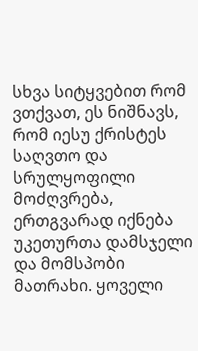სხვა სიტყვებით რომ ვთქვათ, ეს ნიშნავს, რომ იესუ ქრისტეს საღვთო და სრულყოფილი მოძღვრება, ერთგვარად იქნება უკეთურთა დამსჯელი და მომსპობი მათრახი. ყოველი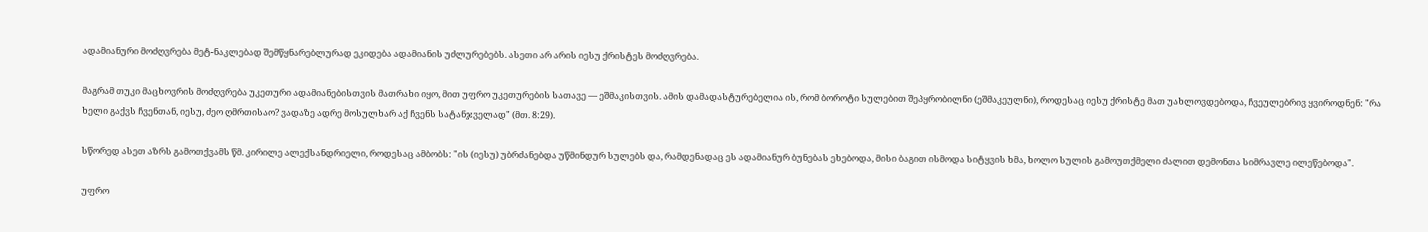ადამიანური მოძღვრება მეტ-ნაკლებად შემწყნარებლურად ეკიდება ადამიანის უძლურებებს. ასეთი არ არის იესუ ქრისტეს მოძღვრება.

მაგრამ თუკი მაცხოვრის მოძღვრება უკეთური ადამიანებისთვის მათრახი იყო, მით უფრო უკეთურების სათავე — ეშმაკისთვის. ამის დამადასტურებელია ის, რომ ბოროტი სულებით შეპყრობილნი (ეშმაკეულნი), როდესაც იესუ ქრისტე მათ უახლოვდებოდა, ჩვეულებრივ ყვიროდნენ: "რა ხელი გაქვს ჩვენთან, იესუ, ძეო ღმრთისაო? ვადაზე ადრე მოსულხარ აქ ჩვენს სატანჯველად" (მთ. 8:29).

სწორედ ასეთ აზრს გამოთქვამს წმ. კირილე ალექსანდრიელი, როდესაც ამბობს: "ის (იესუ) უბრძანებდა უწმინდურ სულებს და, რამდენადაც ეს ადამიანურ ბუნებას ეხებოდა, მისი ბაგით ისმოდა სიტყვის ხმა, ხოლო სულის გამოუთქმელი ძალით დემონთა სიმრავლე ილეწებოდა".

უფრო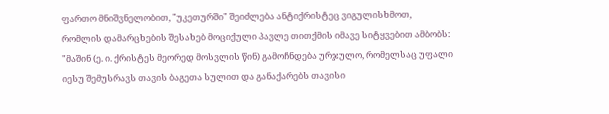ფართო მნიშვნელობით, "უკეთურში" შეიძლება ანტიქრისტეც ვიგულისხმოთ, რომლის დამარცხების შესახებ მოციქული პავლე თითქმის იმავე სიტყვებით ამბობს: "მაშინ (ე. ი. ქრისტეს მეორედ მოსვლის წინ) გამოჩნდება ურჯულო, რომელსაც უფალი იესუ შემუსრავს თავის ბაგეთა სულით და განაქარებს თავისი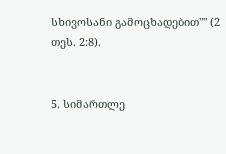სხივოსანი გამოცხადებით"" (2 თეს. 2:8).


5. სიმართლე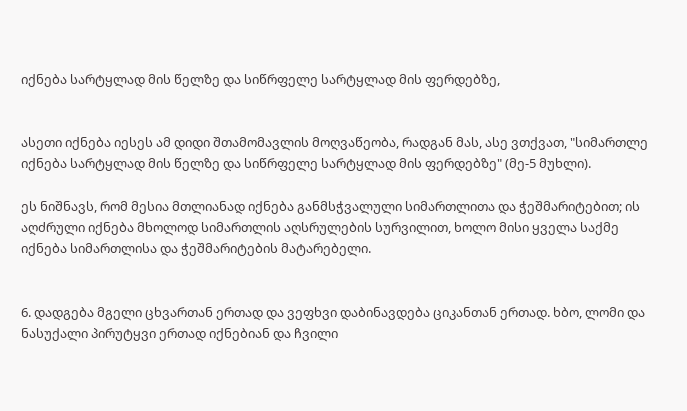იქნება სარტყლად მის წელზე და სიწრფელე სარტყლად მის ფერდებზე,


ასეთი იქნება იესეს ამ დიდი შთამომავლის მოღვაწეობა, რადგან მას, ასე ვთქვათ, "სიმართლე იქნება სარტყლად მის წელზე და სიწრფელე სარტყლად მის ფერდებზე" (მე-5 მუხლი).

ეს ნიშნავს, რომ მესია მთლიანად იქნება განმსჭვალული სიმართლითა და ჭეშმარიტებით; ის აღძრული იქნება მხოლოდ სიმართლის აღსრულების სურვილით, ხოლო მისი ყველა საქმე იქნება სიმართლისა და ჭეშმარიტების მატარებელი.


6. დადგება მგელი ცხვართან ერთად და ვეფხვი დაბინავდება ციკანთან ერთად. ხბო, ლომი და ნასუქალი პირუტყვი ერთად იქნებიან და ჩვილი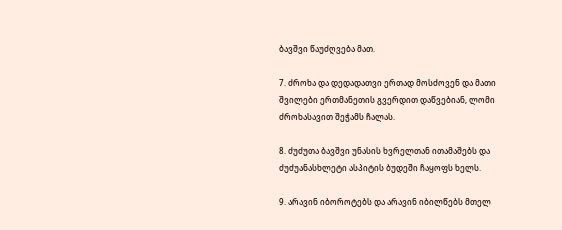ბავშვი წაუძღვება მათ.

7. ძროხა და დედადათვი ერთად მოსძოვენ და მათი შვილები ერთმანეთის გვერდით დაწვებიან, ლომი ძროხასავით შეჭამს ჩალას.

8. ძუძუთა ბავშვი უნასის ხვრელთან ითამაშებს და ძუძუანასხლეტი ასპიტის ბუდეში ჩაყოფს ხელს.

9. არავინ იბოროტებს და არავინ იბილწებს მთელ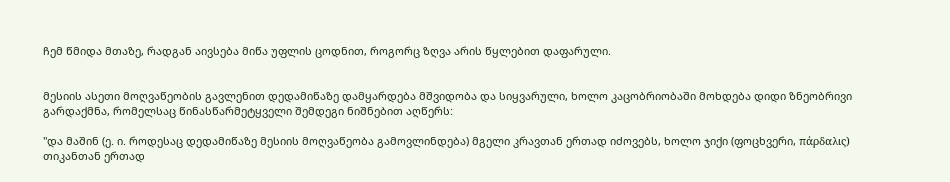ჩემ წმიდა მთაზე, რადგან აივსება მიწა უფლის ცოდნით, როგორც ზღვა არის წყლებით დაფარული.


მესიის ასეთი მოღვაწეობის გავლენით დედამიწაზე დამყარდება მშვიდობა და სიყვარული, ხოლო კაცობრიობაში მოხდება დიდი ზნეობრივი გარდაქმნა, რომელსაც წინასწარმეტყველი შემდეგი ნიშნებით აღწერს:

"და მაშინ (ე. ი. როდესაც დედამიწაზე მესიის მოღვაწეობა გამოვლინდება) მგელი კრავთან ერთად იძოვებს, ხოლო ჯიქი (ფოცხვერი, πάρδαλις) თიკანთან ერთად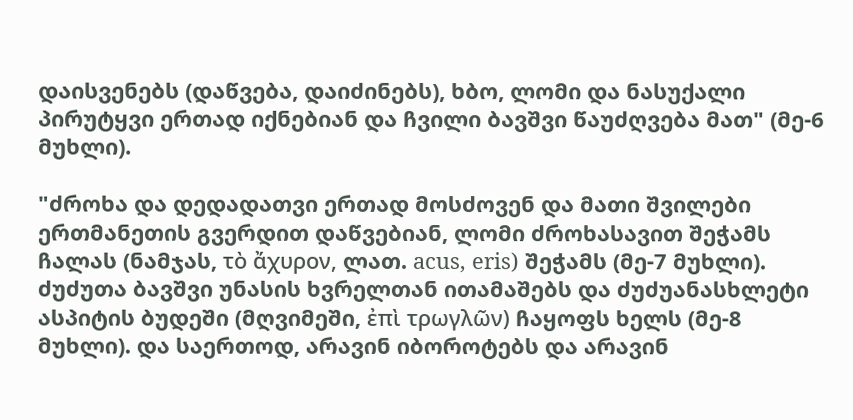დაისვენებს (დაწვება, დაიძინებს), ხბო, ლომი და ნასუქალი პირუტყვი ერთად იქნებიან და ჩვილი ბავშვი წაუძღვება მათ" (მე-6 მუხლი).

"ძროხა და დედადათვი ერთად მოსძოვენ და მათი შვილები ერთმანეთის გვერდით დაწვებიან, ლომი ძროხასავით შეჭამს ჩალას (ნამჯას, τὸ ἄχυρον, ლათ. acus, eris) შეჭამს (მე-7 მუხლი). ძუძუთა ბავშვი უნასის ხვრელთან ითამაშებს და ძუძუანასხლეტი ასპიტის ბუდეში (მღვიმეში, ἐπὶ τρωγλῶν) ჩაყოფს ხელს (მე-8 მუხლი). და საერთოდ, არავინ იბოროტებს და არავინ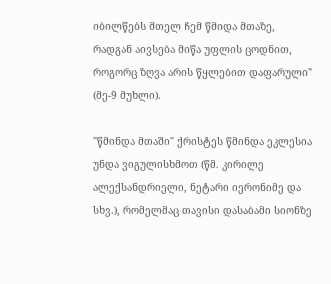იბილწებს მთელ ჩემ წმიდა მთაზე, რადგან აივსება მიწა უფლის ცოდნით, როგორც ზღვა არის წყლებით დაფარული" (მე-9 მუხლი).

"წმინდა მთაში" ქრისტეს წმინდა ეკლესია უნდა ვიგულისხმოთ (წმ. კირილე ალექსანდრიელი, ნეტარი იერონიმე და სხვ.), რომელმაც თავისი დასაბამი სიონზე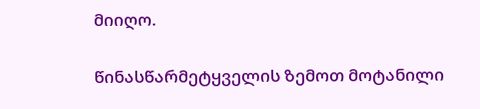მიიღო.

წინასწარმეტყველის ზემოთ მოტანილი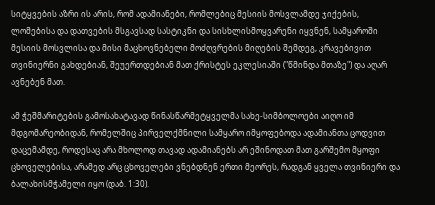სიტყვების აზრი ის არის, რომ ადამიანები, რომლებიც მესიის მოსვლამდე ჯიქების, ლომებისა და დათვების მსგავსად სასტიკნი და სისხლისმოყვარენი იყვნენ, სამყაროში მესიის მოსვლისა და მისი მაცხოვნებელი მოძღვრების მიღების შემდეგ, კრავებივით თვინიერნი გახდებიან, შეუერთდებიან მათ ქრისტეს ეკლესიაში ("წმინდა მთაზე") და აღარ ავნებენ მათ.

ამ ჭეშმარიტების გამოსახატავად წინასწარმეტყველმა სახე-სიმბოლოები აიღო იმ მდგომარეობიდან, რომელშიც პირველქმნილი სამყარო იმყოფებოდა ადამიანთა ცოდვით დაცემამდე, როდესაც არა მხოლოდ თავად ადამიანებს არ ეშინოდათ მათ გარშემო მყოფი ცხოველებისა, არამედ არც ცხოველები ვნებდნენ ერთი მეორეს, რადგან ყველა თვინიერი და ბალახისმჭამელი იყო (დაბ. 1:30).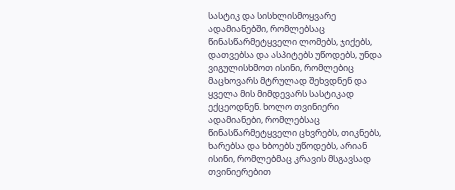სასტიკ და სისხლისმოყვარე ადამიანებში, რომლებსაც წინასწარმეტყველი ლომებს, ჯიქებს, დათვებსა და ასპიტებს უწოდებს, უნდა ვიგულისხმოთ ისინი, რომლებიც მაცხოვარს მტრულად შეხვდნენ და ყველა მის მიმდევარს სასტიკად ექცეოდნენ. ხოლო თვინიერი ადამიანები, რომლებსაც წინასწარმეტყველი ცხვრებს, თიკნებს, ხარებსა და ხბოებს უწოდებს, არიან ისინი, რომლებმაც კრავის მსგავსად თვინიერებით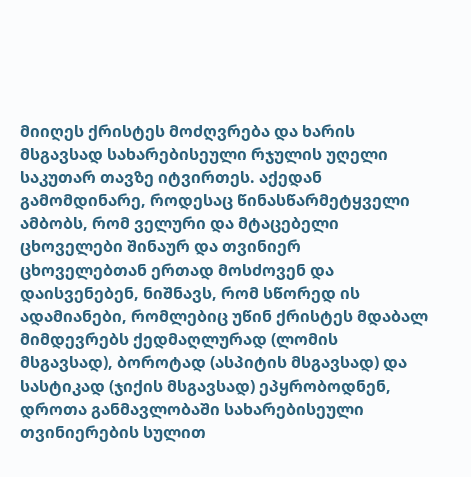მიიღეს ქრისტეს მოძღვრება და ხარის მსგავსად სახარებისეული რჯულის უღელი საკუთარ თავზე იტვირთეს. აქედან გამომდინარე, როდესაც წინასწარმეტყველი ამბობს, რომ ველური და მტაცებელი ცხოველები შინაურ და თვინიერ ცხოველებთან ერთად მოსძოვენ და დაისვენებენ, ნიშნავს, რომ სწორედ ის ადამიანები, რომლებიც უწინ ქრისტეს მდაბალ მიმდევრებს ქედმაღლურად (ლომის მსგავსად), ბოროტად (ასპიტის მსგავსად) და სასტიკად (ჯიქის მსგავსად) ეპყრობოდნენ, დროთა განმავლობაში სახარებისეული თვინიერების სულით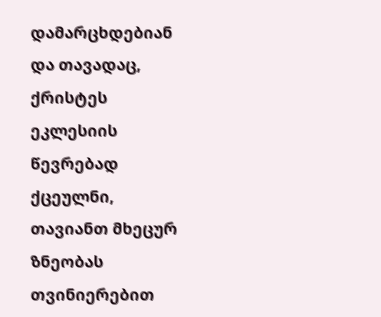დამარცხდებიან და თავადაც, ქრისტეს ეკლესიის წევრებად ქცეულნი, თავიანთ მხეცურ ზნეობას თვინიერებით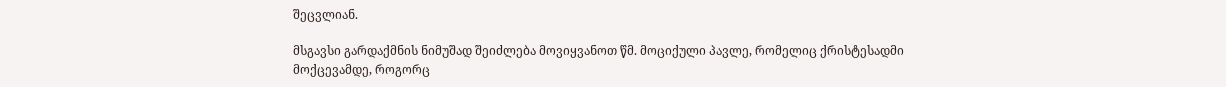შეცვლიან.

მსგავსი გარდაქმნის ნიმუშად შეიძლება მოვიყვანოთ წმ. მოციქული პავლე, რომელიც ქრისტესადმი მოქცევამდე, როგორც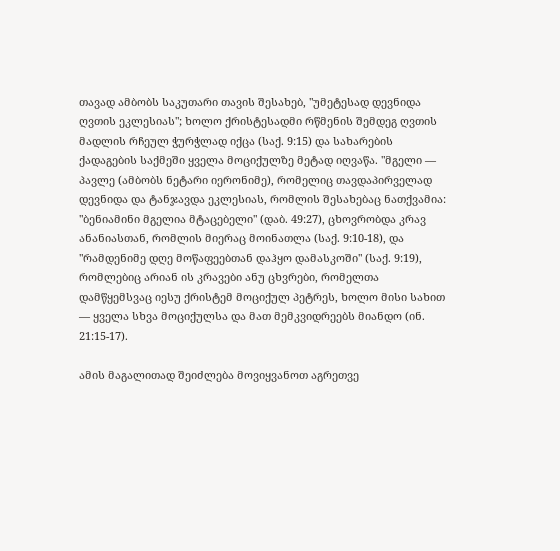თავად ამბობს საკუთარი თავის შესახებ, "უმეტესად დევნიდა ღვთის ეკლესიას"; ხოლო ქრისტესადმი რწმენის შემდეგ ღვთის მადლის რჩეულ ჭურჭლად იქცა (საქ. 9:15) და სახარების ქადაგების საქმეში ყველა მოციქულზე მეტად იღვაწა. "მგელი — პავლე (ამბობს ნეტარი იერონიმე), რომელიც თავდაპირველად დევნიდა და ტანჯავდა ეკლესიას, რომლის შესახებაც ნათქვამია: "ბენიამინი მგელია მტაცებელი" (დაბ. 49:27), ცხოვრობდა კრავ ანანიასთან, რომლის მიერაც მოინათლა (საქ. 9:10-18), და "რამდენიმე დღე მოწაფეებთან დაჰყო დამასკოში" (საქ. 9:19), რომლებიც არიან ის კრავები ანუ ცხვრები, რომელთა დამწყემსვაც იესუ ქრისტემ მოციქულ პეტრეს, ხოლო მისი სახით — ყველა სხვა მოციქულსა და მათ მემკვიდრეებს მიანდო (ინ. 21:15-17).

ამის მაგალითად შეიძლება მოვიყვანოთ აგრეთვე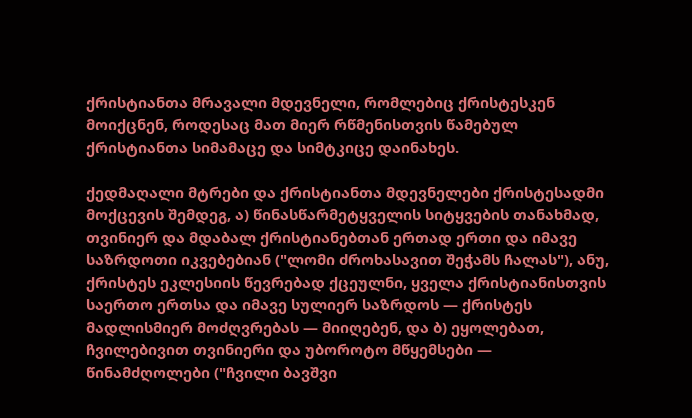ქრისტიანთა მრავალი მდევნელი, რომლებიც ქრისტესკენ მოიქცნენ, როდესაც მათ მიერ რწმენისთვის წამებულ ქრისტიანთა სიმამაცე და სიმტკიცე დაინახეს.

ქედმაღალი მტრები და ქრისტიანთა მდევნელები ქრისტესადმი მოქცევის შემდეგ, ა) წინასწარმეტყველის სიტყვების თანახმად, თვინიერ და მდაბალ ქრისტიანებთან ერთად ერთი და იმავე საზრდოთი იკვებებიან ("ლომი ძროხასავით შეჭამს ჩალას"), ანუ, ქრისტეს ეკლესიის წევრებად ქცეულნი, ყველა ქრისტიანისთვის საერთო ერთსა და იმავე სულიერ საზრდოს — ქრისტეს მადლისმიერ მოძღვრებას — მიიღებენ, და ბ) ეყოლებათ, ჩვილებივით თვინიერი და უბოროტო მწყემსები — წინამძღოლები ("ჩვილი ბავშვი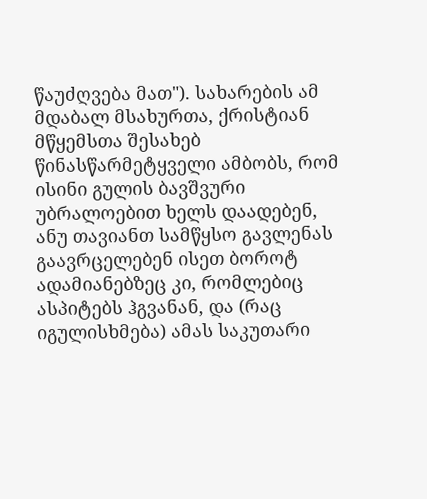წაუძღვება მათ"). სახარების ამ მდაბალ მსახურთა, ქრისტიან მწყემსთა შესახებ წინასწარმეტყველი ამბობს, რომ ისინი გულის ბავშვური უბრალოებით ხელს დაადებენ, ანუ თავიანთ სამწყსო გავლენას გაავრცელებენ ისეთ ბოროტ ადამიანებზეც კი, რომლებიც ასპიტებს ჰგვანან, და (რაც იგულისხმება) ამას საკუთარი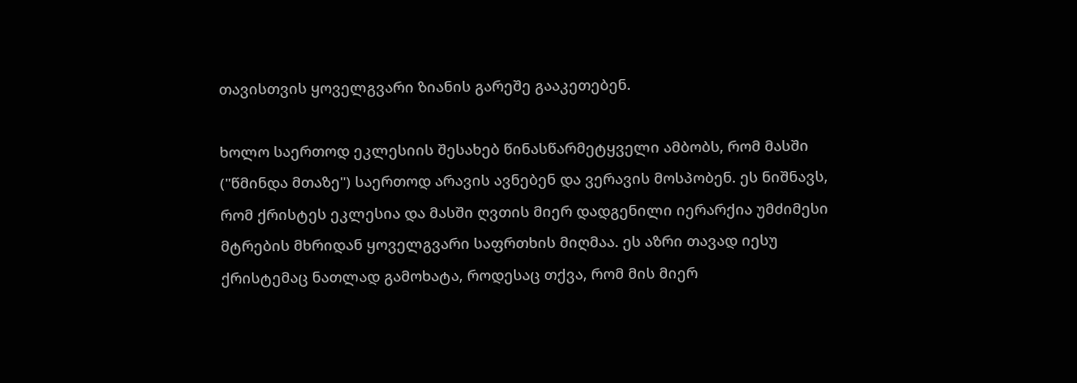თავისთვის ყოველგვარი ზიანის გარეშე გააკეთებენ.

ხოლო საერთოდ ეკლესიის შესახებ წინასწარმეტყველი ამბობს, რომ მასში ("წმინდა მთაზე") საერთოდ არავის ავნებენ და ვერავის მოსპობენ. ეს ნიშნავს, რომ ქრისტეს ეკლესია და მასში ღვთის მიერ დადგენილი იერარქია უმძიმესი მტრების მხრიდან ყოველგვარი საფრთხის მიღმაა. ეს აზრი თავად იესუ ქრისტემაც ნათლად გამოხატა, როდესაც თქვა, რომ მის მიერ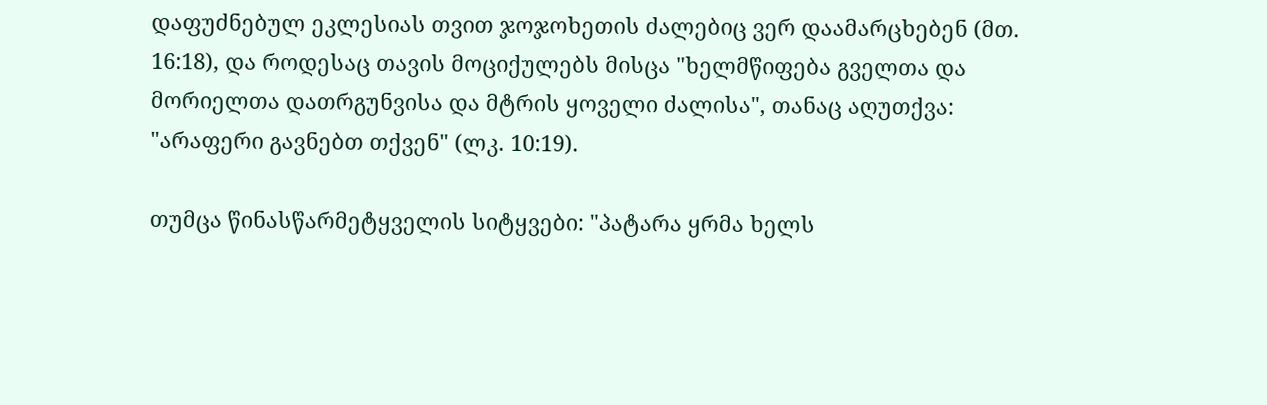დაფუძნებულ ეკლესიას თვით ჯოჯოხეთის ძალებიც ვერ დაამარცხებენ (მთ. 16:18), და როდესაც თავის მოციქულებს მისცა "ხელმწიფება გველთა და მორიელთა დათრგუნვისა და მტრის ყოველი ძალისა", თანაც აღუთქვა: "არაფერი გავნებთ თქვენ" (ლკ. 10:19).

თუმცა წინასწარმეტყველის სიტყვები: "პატარა ყრმა ხელს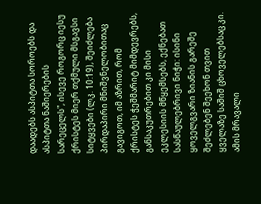დაადებს ასპიტთა სოროებს და ასპიტთა ნაშიერების სარეცელს", ისევე როგორც იესუ ქრისტეს მიერ თქმული მსგავსი სიტყვები (ლკ. 10:19), შეიძლება პირდაპირი მნიშვნელობითაც გავიგოთ, იმ აზრით, რომ ქრისტეს ჭეშმარიტ მიმდევრებს, განსაკუთრებით კი მისი ეკლესიის მწყემსებს, ექნებათ სასწაულებრივი ნიჭი: ისინი ყოველგვარი ზიანის გარეშე შეძლებენ შეეხონ თვით ყველაზე საშიშ ცხოველებსაც კი. ამის მრავალი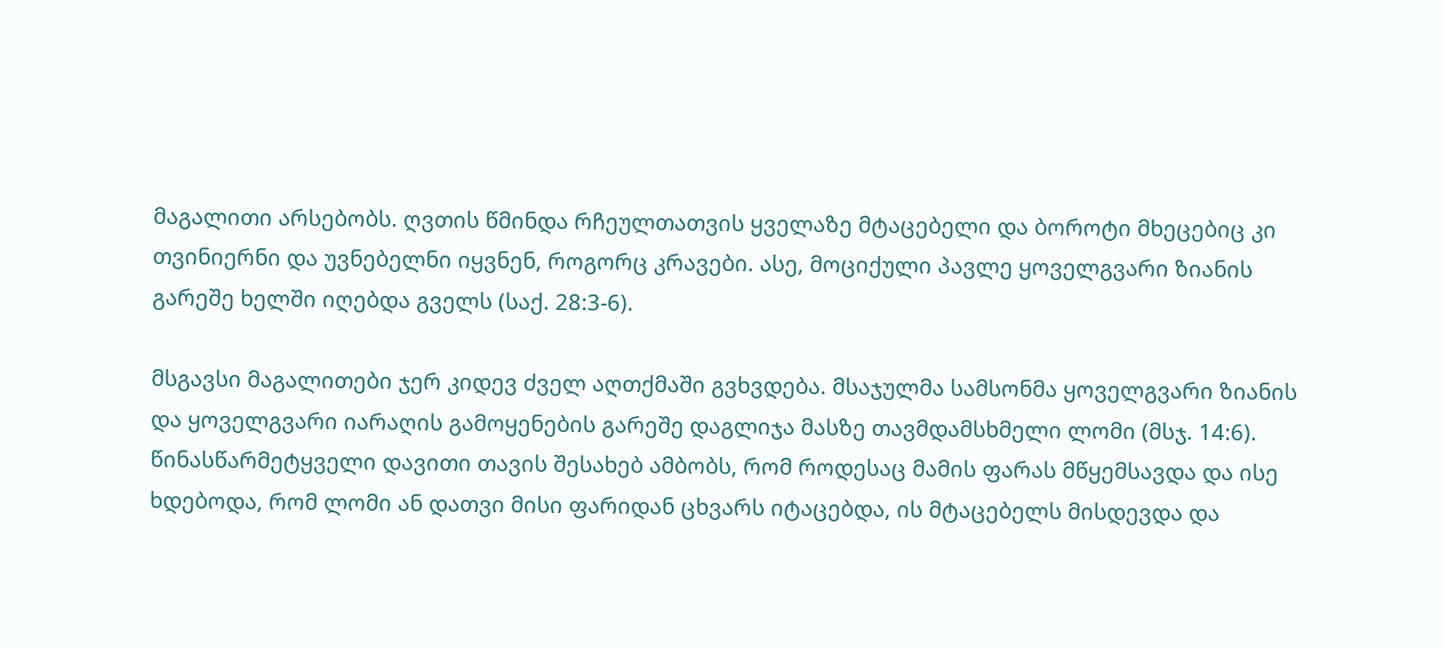მაგალითი არსებობს. ღვთის წმინდა რჩეულთათვის ყველაზე მტაცებელი და ბოროტი მხეცებიც კი თვინიერნი და უვნებელნი იყვნენ, როგორც კრავები. ასე, მოციქული პავლე ყოველგვარი ზიანის გარეშე ხელში იღებდა გველს (საქ. 28:3-6).

მსგავსი მაგალითები ჯერ კიდევ ძველ აღთქმაში გვხვდება. მსაჯულმა სამსონმა ყოველგვარი ზიანის და ყოველგვარი იარაღის გამოყენების გარეშე დაგლიჯა მასზე თავმდამსხმელი ლომი (მსჯ. 14:6). წინასწარმეტყველი დავითი თავის შესახებ ამბობს, რომ როდესაც მამის ფარას მწყემსავდა და ისე ხდებოდა, რომ ლომი ან დათვი მისი ფარიდან ცხვარს იტაცებდა, ის მტაცებელს მისდევდა და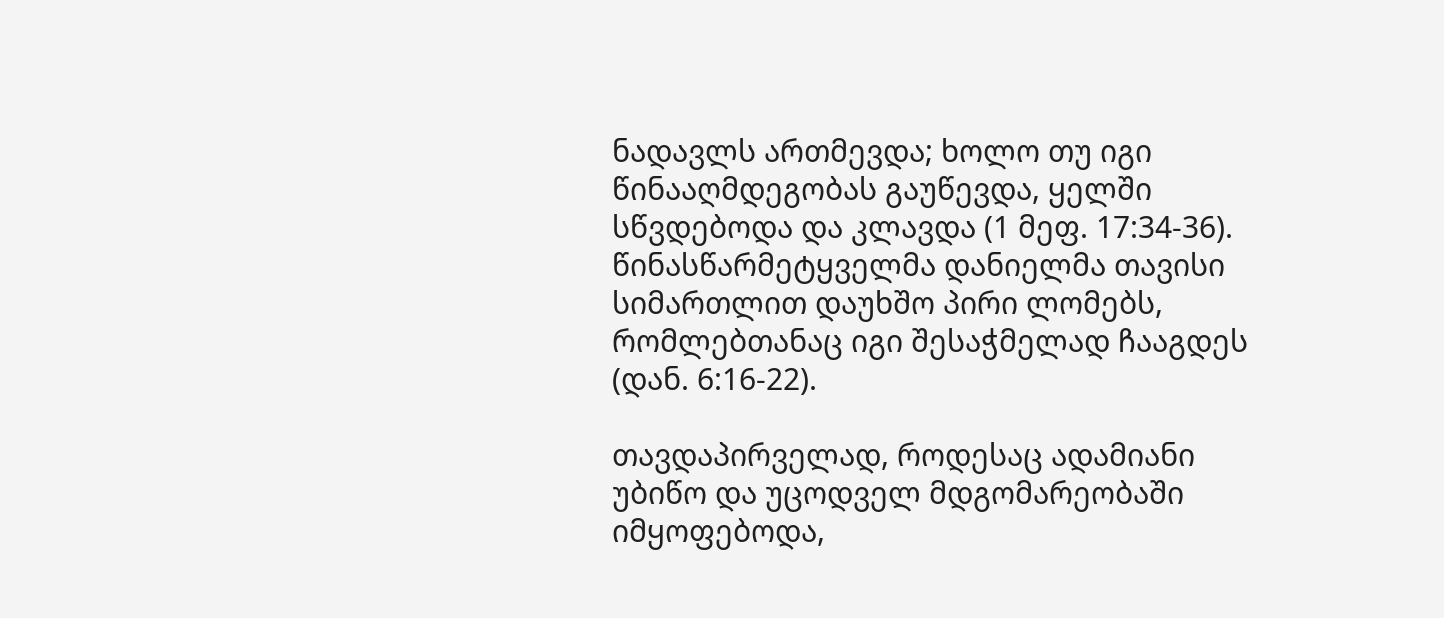ნადავლს ართმევდა; ხოლო თუ იგი წინააღმდეგობას გაუწევდა, ყელში სწვდებოდა და კლავდა (1 მეფ. 17:34-36). წინასწარმეტყველმა დანიელმა თავისი სიმართლით დაუხშო პირი ლომებს, რომლებთანაც იგი შესაჭმელად ჩააგდეს (დან. 6:16-22).

თავდაპირველად, როდესაც ადამიანი უბიწო და უცოდველ მდგომარეობაში იმყოფებოდა,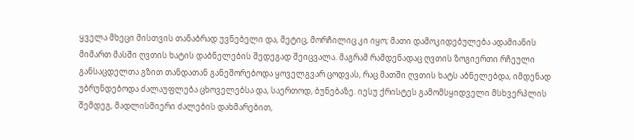ყველა მხეცი მისთვის თანაბრად უვნებელი და, მეტიც, მორჩილიც კი იყო; მათი დამოკიდებულება ადამიანის მიმართ მასში ღვთის ხატის დაბნელების შედეგად შეიცვალა. მაგრამ რამდენადაც ღვთის ზოგიერთი რჩეული განსაცდელთა გზით თანდათან განეშორებოდა ყოველგვარ ცოდვას, რაც მათში ღვთის ხატს აბნელებდა, იმდენად უბრუნდებოდა ძალაუფლება ცხოველებსა და, საერთოდ, ბუნებაზე. იესუ ქრისტეს გამომსყიდველი მსხვერპლის შემდეგ, მადლისმიერი ძალების დახმარებით,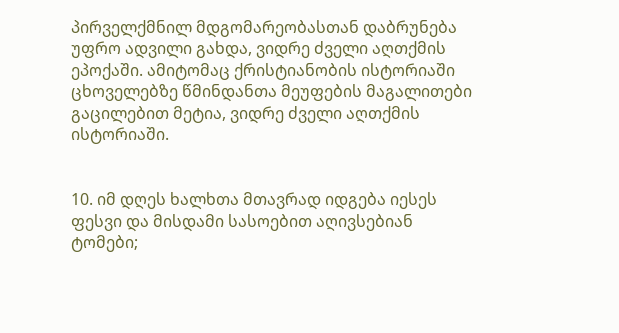პირველქმნილ მდგომარეობასთან დაბრუნება უფრო ადვილი გახდა, ვიდრე ძველი აღთქმის ეპოქაში. ამიტომაც ქრისტიანობის ისტორიაში ცხოველებზე წმინდანთა მეუფების მაგალითები გაცილებით მეტია, ვიდრე ძველი აღთქმის ისტორიაში.


10. იმ დღეს ხალხთა მთავრად იდგება იესეს ფესვი და მისდამი სასოებით აღივსებიან ტომები;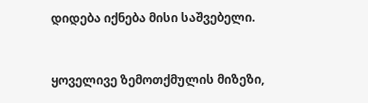დიდება იქნება მისი საშვებელი.


ყოველივე ზემოთქმულის მიზეზი,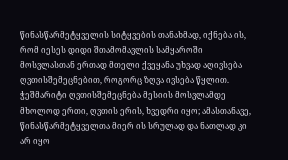წინასწარმეტყველის სიტყვების თანახმად, იქნება ის, რომ იესეს დიდი შთამომავლის სამყაროში მოსვლასთან ერთად მთელი ქვეყანა უხვად აღივსება ღვთისშემეცნებით, როგორც ზღვა ივსება წყლით. ჭეშმარიტი ღვთისშემეცნება მესიის მოსვლამდე მხოლოდ ერთი, ღვთის ერის, ხვედრი იყო; ამასთანავე, წინასწარმეტყველთა მიერ ის სრულად და ნათლად კი არ იყო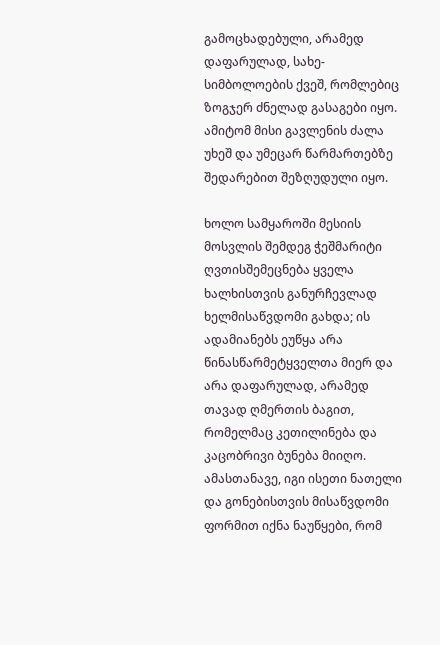გამოცხადებული, არამედ დაფარულად, სახე-სიმბოლოების ქვეშ, რომლებიც ზოგჯერ ძნელად გასაგები იყო. ამიტომ მისი გავლენის ძალა უხეშ და უმეცარ წარმართებზე შედარებით შეზღუდული იყო.

ხოლო სამყაროში მესიის მოსვლის შემდეგ ჭეშმარიტი ღვთისშემეცნება ყველა ხალხისთვის განურჩევლად ხელმისაწვდომი გახდა; ის ადამიანებს ეუწყა არა წინასწარმეტყველთა მიერ და არა დაფარულად, არამედ თავად ღმერთის ბაგით, რომელმაც კეთილინება და კაცობრივი ბუნება მიიღო. ამასთანავე, იგი ისეთი ნათელი და გონებისთვის მისაწვდომი ფორმით იქნა ნაუწყები, რომ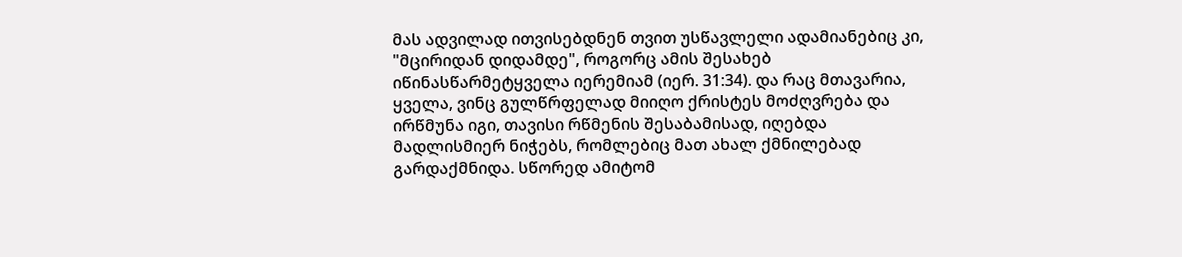მას ადვილად ითვისებდნენ თვით უსწავლელი ადამიანებიც კი, "მცირიდან დიდამდე", როგორც ამის შესახებ იწინასწარმეტყველა იერემიამ (იერ. 31:34). და რაც მთავარია, ყველა, ვინც გულწრფელად მიიღო ქრისტეს მოძღვრება და ირწმუნა იგი, თავისი რწმენის შესაბამისად, იღებდა მადლისმიერ ნიჭებს, რომლებიც მათ ახალ ქმნილებად გარდაქმნიდა. სწორედ ამიტომ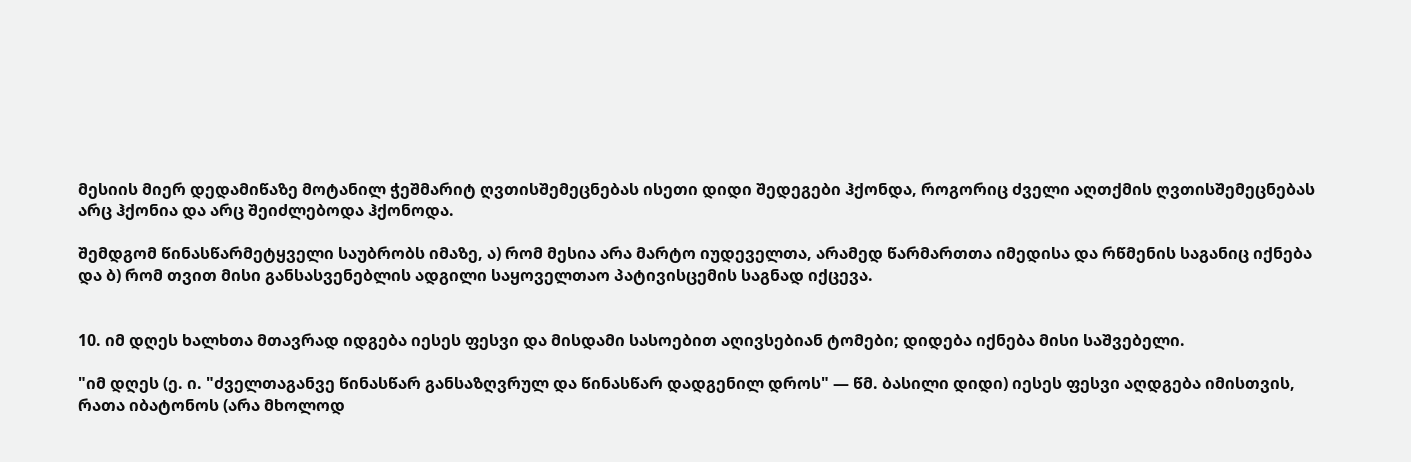მესიის მიერ დედამიწაზე მოტანილ ჭეშმარიტ ღვთისშემეცნებას ისეთი დიდი შედეგები ჰქონდა, როგორიც ძველი აღთქმის ღვთისშემეცნებას არც ჰქონია და არც შეიძლებოდა ჰქონოდა.

შემდგომ წინასწარმეტყველი საუბრობს იმაზე, ა) რომ მესია არა მარტო იუდეველთა, არამედ წარმართთა იმედისა და რწმენის საგანიც იქნება და ბ) რომ თვით მისი განსასვენებლის ადგილი საყოველთაო პატივისცემის საგნად იქცევა.


10. იმ დღეს ხალხთა მთავრად იდგება იესეს ფესვი და მისდამი სასოებით აღივსებიან ტომები; დიდება იქნება მისი საშვებელი.

"იმ დღეს (ე. ი. "ძველთაგანვე წინასწარ განსაზღვრულ და წინასწარ დადგენილ დროს" — წმ. ბასილი დიდი) იესეს ფესვი აღდგება იმისთვის, რათა იბატონოს (არა მხოლოდ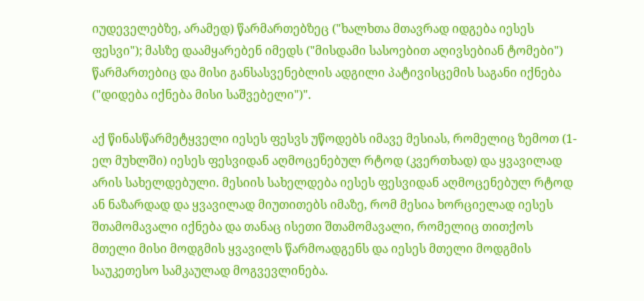იუდეველებზე, არამედ) წარმართებზეც ("ხალხთა მთავრად იდგება იესეს ფესვი"); მასზე დაამყარებენ იმედს ("მისდამი სასოებით აღივსებიან ტომები") წარმართებიც და მისი განსასვენებლის ადგილი პატივისცემის საგანი იქნება ("დიდება იქნება მისი საშვებელი")".

აქ წინასწარმეტყველი იესეს ფესვს უწოდებს იმავე მესიას, რომელიც ზემოთ (1-ელ მუხლში) იესეს ფესვიდან აღმოცენებულ რტოდ (კვერთხად) და ყვავილად არის სახელდებული. მესიის სახელდება იესეს ფესვიდან აღმოცენებულ რტოდ ან ნაზარდად და ყვავილად მიუთითებს იმაზე, რომ მესია ხორციელად იესეს შთამომავალი იქნება და თანაც ისეთი შთამომავალი, რომელიც თითქოს მთელი მისი მოდგმის ყვავილს წარმოადგენს და იესეს მთელი მოდგმის საუკეთესო სამკაულად მოგვევლინება.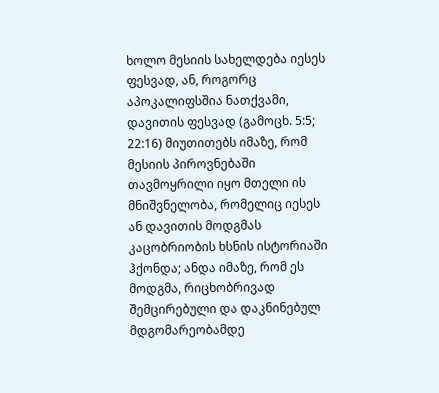ხოლო მესიის სახელდება იესეს ფესვად, ან, როგორც აპოკალიფსშია ნათქვამი, დავითის ფესვად (გამოცხ. 5:5; 22:16) მიუთითებს იმაზე, რომ მესიის პიროვნებაში თავმოყრილი იყო მთელი ის მნიშვნელობა, რომელიც იესეს ან დავითის მოდგმას კაცობრიობის ხსნის ისტორიაში ჰქონდა; ანდა იმაზე, რომ ეს მოდგმა, რიცხობრივად შემცირებული და დაკნინებულ მდგომარეობამდე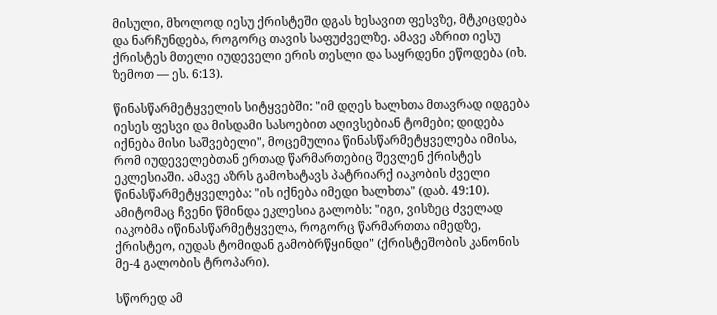მისული, მხოლოდ იესუ ქრისტეში დგას ხესავით ფესვზე, მტკიცდება და ნარჩუნდება, როგორც თავის საფუძველზე. ამავე აზრით იესუ ქრისტეს მთელი იუდეველი ერის თესლი და საყრდენი ეწოდება (იხ. ზემოთ — ეს. 6:13).

წინასწარმეტყველის სიტყვებში: "იმ დღეს ხალხთა მთავრად იდგება იესეს ფესვი და მისდამი სასოებით აღივსებიან ტომები; დიდება იქნება მისი საშვებელი", მოცემულია წინასწარმეტყველება იმისა, რომ იუდეველებთან ერთად წარმართებიც შევლენ ქრისტეს ეკლესიაში. ამავე აზრს გამოხატავს პატრიარქ იაკობის ძველი წინასწარმეტყველება: "ის იქნება იმედი ხალხთა" (დაბ. 49:10). ამიტომაც ჩვენი წმინდა ეკლესია გალობს: "იგი, ვისზეც ძველად იაკობმა იწინასწარმეტყველა, როგორც წარმართთა იმედზე, ქრისტეო, იუდას ტომიდან გამობრწყინდი" (ქრისტეშობის კანონის მე-4 გალობის ტროპარი).

სწორედ ამ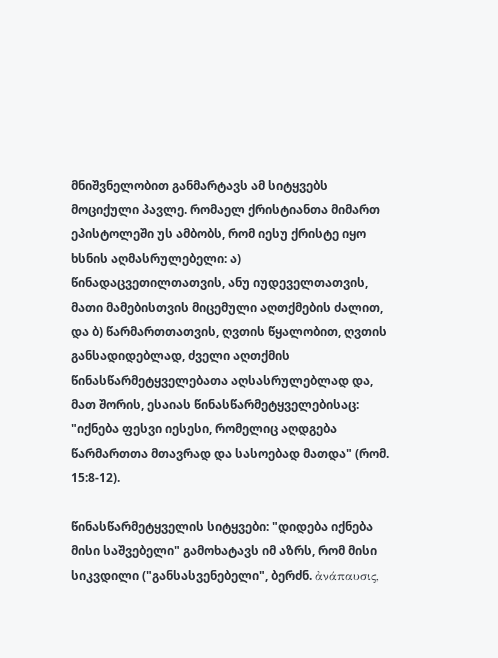მნიშვნელობით განმარტავს ამ სიტყვებს მოციქული პავლე. რომაელ ქრისტიანთა მიმართ ეპისტოლეში უს ამბობს, რომ იესუ ქრისტე იყო ხსნის აღმასრულებელი: ა) წინადაცვეთილთათვის, ანუ იუდეველთათვის, მათი მამებისთვის მიცემული აღთქმების ძალით, და ბ) წარმართთათვის, ღვთის წყალობით, ღვთის განსადიდებლად, ძველი აღთქმის წინასწარმეტყველებათა აღსასრულებლად და, მათ შორის, ესაიას წინასწარმეტყველებისაც: "იქნება ფესვი იესესი, რომელიც აღდგება წარმართთა მთავრად და სასოებად მათდა" (რომ. 15:8-12).

წინასწარმეტყველის სიტყვები: "დიდება იქნება მისი საშვებელი" გამოხატავს იმ აზრს, რომ მისი სიკვდილი ("განსასვენებელი", ბერძნ. ἀνάπαυσις,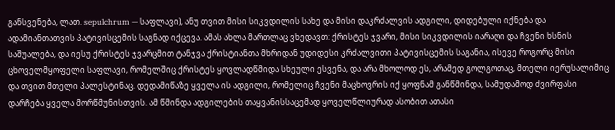განსვენება, ლათ. sepulchrum — საფლავი), ანუ თვით მისი სიკვდილის სახე და მისი დაკრძალვის ადგილი, დიდებული იქნება და ადამიანთათვის პატივისცემის საგნად იქცევა. ამას ახლა მართლაც ვხედავთ: ქრისტეს ჯვარი, მისი სიკვდილის იარაღი და ჩვენი ხსნის საშუალება, და იესუ ქრისტეს ჯვარცმით ტანჯვა ქრისტიანთა მხრიდან უდიდესი კრძალვითი პატივისცემის საგანია, ისევე როგორც მისი ცხოველმყოფელი საფლავი, რომელშიც ქრისტეს ყოვლადწმიდა სხეული ესვენა, და არა მხოლოდ ეს, არამედ გოლგოთაც, მთელი იერუსალიმიც და თვით მთელი პალესტინაც. დედამიწაზე ყველა ის ადგილი, რომელიც ჩვენი მაცხოვრის იქ ყოფნამ განწმინდა, სამუდამოდ ძვირფასი დარჩება ყველა მორწმუნისთვის. ამ წმინდა ადგილების თაყვანისსაცემად ყოველწლიურად ასობით ათასი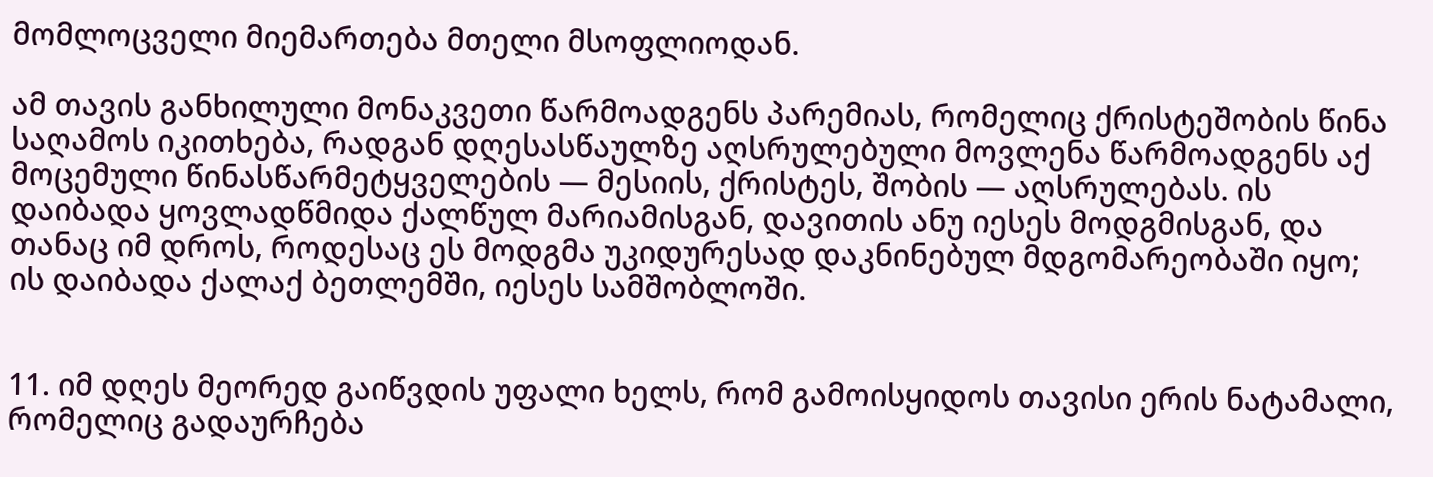მომლოცველი მიემართება მთელი მსოფლიოდან.

ამ თავის განხილული მონაკვეთი წარმოადგენს პარემიას, რომელიც ქრისტეშობის წინა საღამოს იკითხება, რადგან დღესასწაულზე აღსრულებული მოვლენა წარმოადგენს აქ მოცემული წინასწარმეტყველების — მესიის, ქრისტეს, შობის — აღსრულებას. ის დაიბადა ყოვლადწმიდა ქალწულ მარიამისგან, დავითის ანუ იესეს მოდგმისგან, და თანაც იმ დროს, როდესაც ეს მოდგმა უკიდურესად დაკნინებულ მდგომარეობაში იყო; ის დაიბადა ქალაქ ბეთლემში, იესეს სამშობლოში.


11. იმ დღეს მეორედ გაიწვდის უფალი ხელს, რომ გამოისყიდოს თავისი ერის ნატამალი, რომელიც გადაურჩება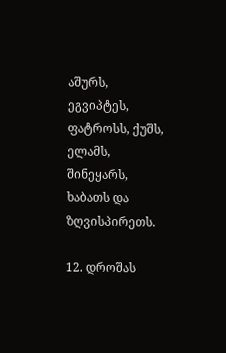აშურს, ეგვიპტეს, ფატროსს, ქუშს, ელამს, შინეყარს, ხაბათს და ზღვისპირეთს.

12. დროშას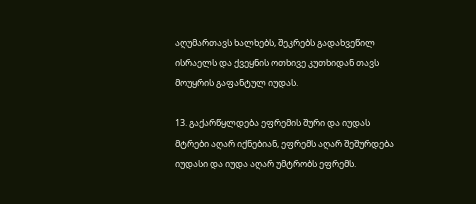აღუმართავს ხალხებს, შეკრებს გადახვეწილ ისრაელს და ქვეყნის ოთხივე კუთხიდან თავს მოუყრის გაფანტულ იუდას.

13. გაქარწყლდება ეფრემის შური და იუდას მტრები აღარ იქნებიან, ეფრემს აღარ შეშურდება იუდასი და იუდა აღარ უმტრობს ეფრემს.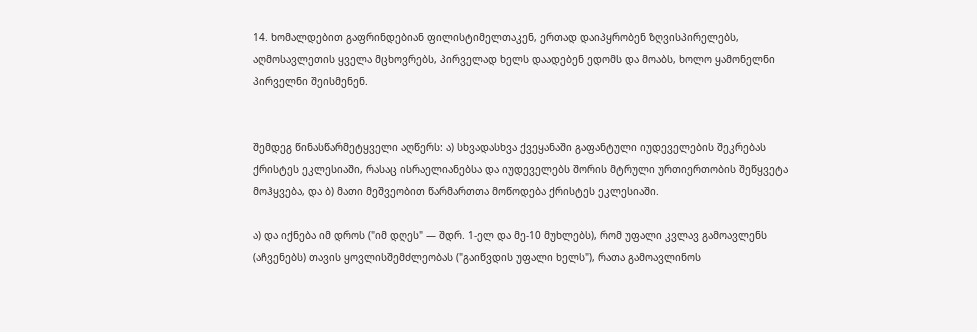14. ხომალდებით გაფრინდებიან ფილისტიმელთაკენ, ერთად დაიპყრობენ ზღვისპირელებს, აღმოსავლეთის ყველა მცხოვრებს, პირველად ხელს დაადებენ ედომს და მოაბს, ხოლო ყამონელნი პირველნი შეისმენენ.


შემდეგ წინასწარმეტყველი აღწერს: ა) სხვადასხვა ქვეყანაში გაფანტული იუდეველების შეკრებას ქრისტეს ეკლესიაში, რასაც ისრაელიანებსა და იუდეველებს შორის მტრული ურთიერთობის შეწყვეტა მოჰყვება, და ბ) მათი მეშვეობით წარმართთა მოწოდება ქრისტეს ეკლესიაში.

ა) და იქნება იმ დროს ("იმ დღეს" — შდრ. 1-ელ და მე-10 მუხლებს), რომ უფალი კვლავ გამოავლენს (აჩვენებს) თავის ყოვლისშემძლეობას ("გაიწვდის უფალი ხელს"), რათა გამოავლინოს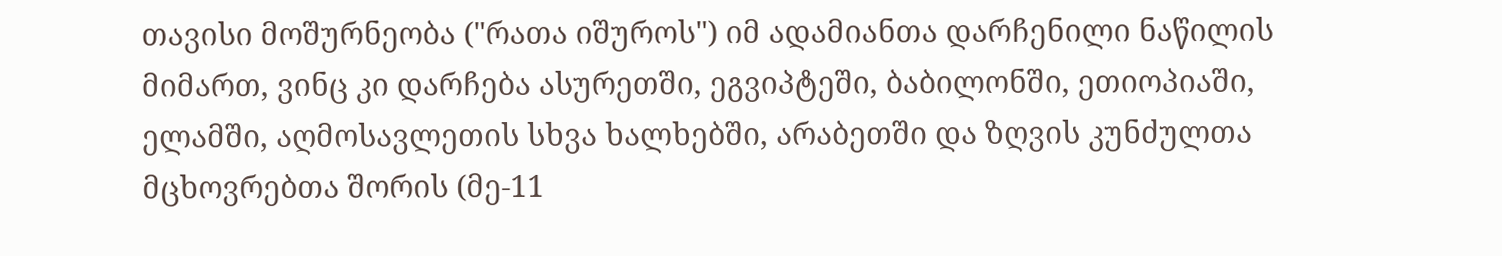თავისი მოშურნეობა ("რათა იშუროს") იმ ადამიანთა დარჩენილი ნაწილის მიმართ, ვინც კი დარჩება ასურეთში, ეგვიპტეში, ბაბილონში, ეთიოპიაში, ელამში, აღმოსავლეთის სხვა ხალხებში, არაბეთში და ზღვის კუნძულთა მცხოვრებთა შორის (მე-11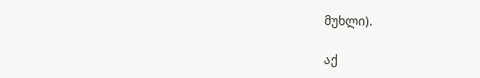მუხლი).

აქ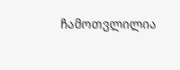ჩამოთვლილია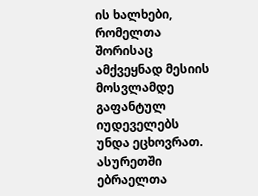ის ხალხები, რომელთა შორისაც ამქვეყნად მესიის მოსვლამდე გაფანტულ იუდეველებს უნდა ეცხოვრათ. ასურეთში ებრაელთა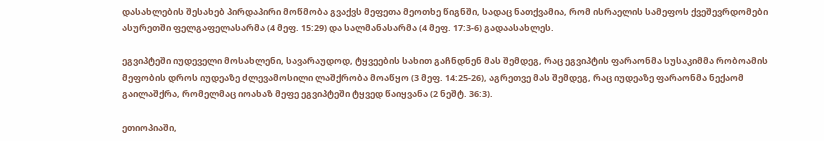დასახლების შესახებ პირდაპირი მოწმობა გვაქვს მეფეთა მეოთხე წიგნში, სადაც ნათქვამია, რომ ისრაელის სამეფოს ქვეშევრდომები ასურეთში ფელგაფელასარმა (4 მეფ. 15:29) და სალმანასარმა (4 მეფ. 17:3-6) გადაასახლეს.

ეგვიპტეში იუდეველი მოსახლენი, სავარაუდოდ, ტყვეების სახით გაჩნდნენ მას შემდეგ, რაც ეგვიპტის ფარაონმა სუსაკიმმა რობოამის მეფობის დროს იუდეაზე ძლევამოსილი ლაშქრობა მოაწყო (3 მეფ. 14:25-26), აგრეთვე მას შემდეგ, რაც იუდეაზე ფარაონმა ნექაომ გაილაშქრა, რომელმაც იოახაზ მეფე ეგვიპტეში ტყვედ წაიყვანა (2 ნეშტ. 36:3).

ეთიოპიაში,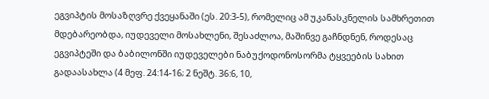ეგვიპტის მოსაზღვრე ქვეყანაში (ეს. 20:3-5), რომელიც ამ უკანასკნელის სამხრეთით მდებარეობდა, იუდეველი მოსახლენი, შესაძლოა, მაშინვე გაჩნდნენ, როდესაც ეგვიპტეში და ბაბილონში იუდეველები ნაბუქოდონოსორმა ტყვეების სახით გადაასახლა (4 მეფ. 24:14-16; 2 ნეშტ. 36:6, 10,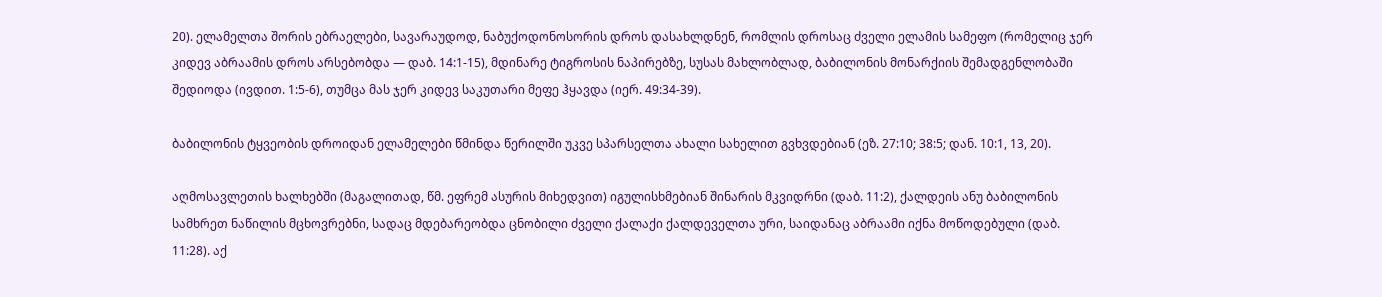20). ელამელთა შორის ებრაელები, სავარაუდოდ, ნაბუქოდონოსორის დროს დასახლდნენ, რომლის დროსაც ძველი ელამის სამეფო (რომელიც ჯერ კიდევ აბრაამის დროს არსებობდა — დაბ. 14:1-15), მდინარე ტიგროსის ნაპირებზე, სუსას მახლობლად, ბაბილონის მონარქიის შემადგენლობაში შედიოდა (ივდით. 1:5-6), თუმცა მას ჯერ კიდევ საკუთარი მეფე ჰყავდა (იერ. 49:34-39).

ბაბილონის ტყვეობის დროიდან ელამელები წმინდა წერილში უკვე სპარსელთა ახალი სახელით გვხვდებიან (ეზ. 27:10; 38:5; დან. 10:1, 13, 20).

აღმოსავლეთის ხალხებში (მაგალითად, წმ. ეფრემ ასურის მიხედვით) იგულისხმებიან შინარის მკვიდრნი (დაბ. 11:2), ქალდეის ანუ ბაბილონის სამხრეთ ნაწილის მცხოვრებნი, სადაც მდებარეობდა ცნობილი ძველი ქალაქი ქალდეველთა ური, საიდანაც აბრაამი იქნა მოწოდებული (დაბ. 11:28). აქ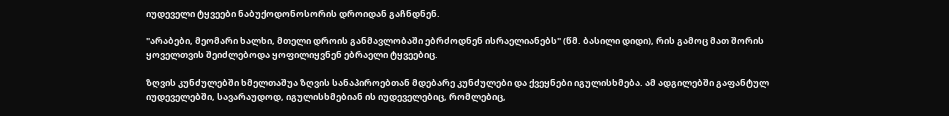იუდეველი ტყვეები ნაბუქოდონოსორის დროიდან გაჩნდნენ.

"არაბები, მეომარი ხალხი, მთელი დროის განმავლობაში ებრძოდნენ ისრაელიანებს" (წმ. ბასილი დიდი), რის გამოც მათ შორის ყოველთვის შეიძლებოდა ყოფილიყვნენ ებრაელი ტყვეებიც.

ზღვის კუნძულებში ხმელთაშუა ზღვის სანაპიროებთან მდებარე კუნძულები და ქვეყნები იგულისხმება. ამ ადგილებში გაფანტულ იუდეველებში, სავარაუდოდ, იგულისხმებიან ის იუდეველებიც, რომლებიც,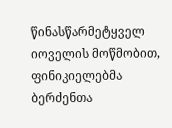წინასწარმეტყველ იოველის მოწმობით, ფინიკიელებმა ბერძენთა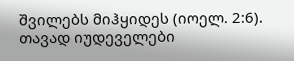შვილებს მიჰყიდეს (იოელ. 2:6). თავად იუდეველები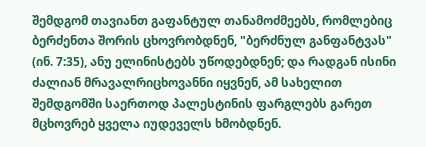შემდგომ თავიანთ გაფანტულ თანამოძმეებს, რომლებიც ბერძენთა შორის ცხოვრობდნენ, "ბერძნულ განფანტვას" (ინ. 7:35), ანუ ელინისტებს უწოდებდნენ; და რადგან ისინი ძალიან მრავალრიცხოვანნი იყვნენ, ამ სახელით შემდგომში საერთოდ პალესტინის ფარგლებს გარეთ მცხოვრებ ყველა იუდეველს ხმობდნენ.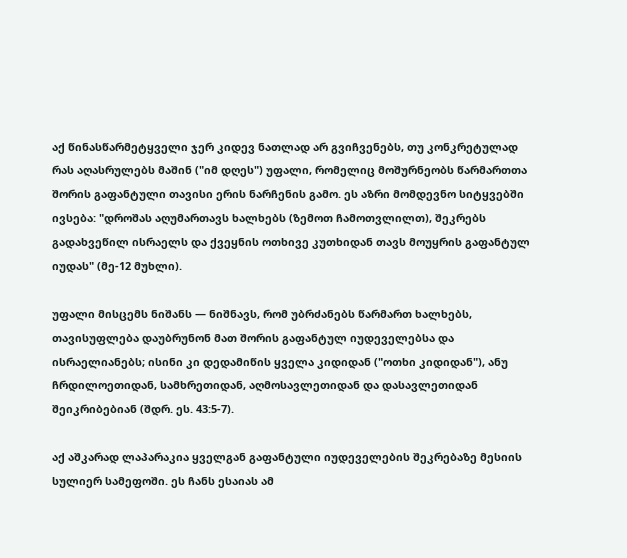აქ წინასწარმეტყველი ჯერ კიდევ ნათლად არ გვიჩვენებს, თუ კონკრეტულად რას აღასრულებს მაშინ ("იმ დღეს") უფალი, რომელიც მოშურნეობს წარმართთა შორის გაფანტული თავისი ერის ნარჩენის გამო. ეს აზრი მომდევნო სიტყვებში ივსება: "დროშას აღუმართავს ხალხებს (ზემოთ ჩამოთვლილთ), შეკრებს გადახვეწილ ისრაელს და ქვეყნის ოთხივე კუთხიდან თავს მოუყრის გაფანტულ იუდას" (მე-12 მუხლი).

უფალი მისცემს ნიშანს — ნიშნავს, რომ უბრძანებს წარმართ ხალხებს, თავისუფლება დაუბრუნონ მათ შორის გაფანტულ იუდეველებსა და ისრაელიანებს; ისინი კი დედამიწის ყველა კიდიდან ("ოთხი კიდიდან"), ანუ ჩრდილოეთიდან, სამხრეთიდან, აღმოსავლეთიდან და დასავლეთიდან შეიკრიბებიან (შდრ. ეს. 43:5-7).

აქ აშკარად ლაპარაკია ყველგან გაფანტული იუდეველების შეკრებაზე მესიის სულიერ სამეფოში. ეს ჩანს ესაიას ამ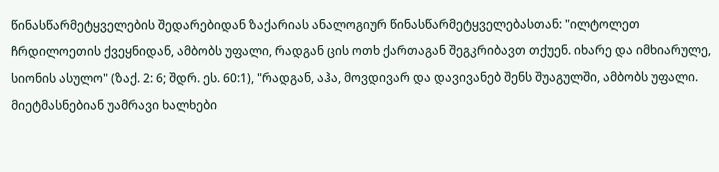წინასწარმეტყველების შედარებიდან ზაქარიას ანალოგიურ წინასწარმეტყველებასთან: "ილტოლეთ ჩრდილოეთის ქვეყნიდან, ამბობს უფალი, რადგან ცის ოთხ ქართაგან შეგკრიბავთ თქუენ. იხარე და იმხიარულე, სიონის ასულო" (ზაქ. 2: 6; შდრ. ეს. 60:1), "რადგან, აჰა, მოვდივარ და დავივანებ შენს შუაგულში, ამბობს უფალი. მიეტმასნებიან უამრავი ხალხები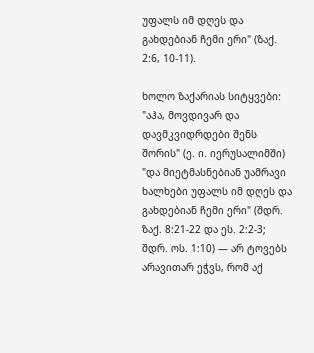უფალს იმ დღეს და გახდებიან ჩემი ერი" (ზაქ. 2:6, 10-11).

ხოლო ზაქარიას სიტყვები: "აჰა, მოვდივარ და დავმკვიდრდები შენს შორის" (ე. ი. იერუსალიმში) "და მიეტმასნებიან უამრავი ხალხები უფალს იმ დღეს და გახდებიან ჩემი ერი" (შდრ. ზაქ. 8:21-22 და ეს. 2:2-3; შდრ. ოს. 1:10) — არ ტოვებს არავითარ ეჭვს, რომ აქ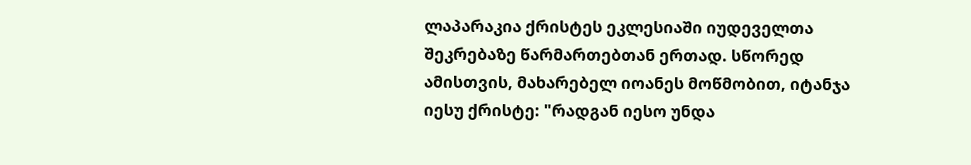ლაპარაკია ქრისტეს ეკლესიაში იუდეველთა შეკრებაზე წარმართებთან ერთად. სწორედ ამისთვის, მახარებელ იოანეს მოწმობით, იტანჯა იესუ ქრისტე: "რადგან იესო უნდა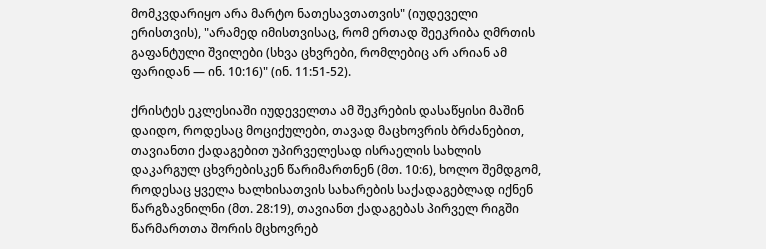მომკვდარიყო არა მარტო ნათესავთათვის" (იუდეველი ერისთვის), "არამედ იმისთვისაც, რომ ერთად შეეკრიბა ღმრთის გაფანტული შვილები (სხვა ცხვრები, რომლებიც არ არიან ამ ფარიდან — ინ. 10:16)" (ინ. 11:51-52).

ქრისტეს ეკლესიაში იუდეველთა ამ შეკრების დასაწყისი მაშინ დაიდო, როდესაც მოციქულები, თავად მაცხოვრის ბრძანებით, თავიანთი ქადაგებით უპირველესად ისრაელის სახლის დაკარგულ ცხვრებისკენ წარიმართნენ (მთ. 10:6), ხოლო შემდგომ, როდესაც ყველა ხალხისათვის სახარების საქადაგებლად იქნენ წარგზავნილნი (მთ. 28:19), თავიანთ ქადაგებას პირველ რიგში წარმართთა შორის მცხოვრებ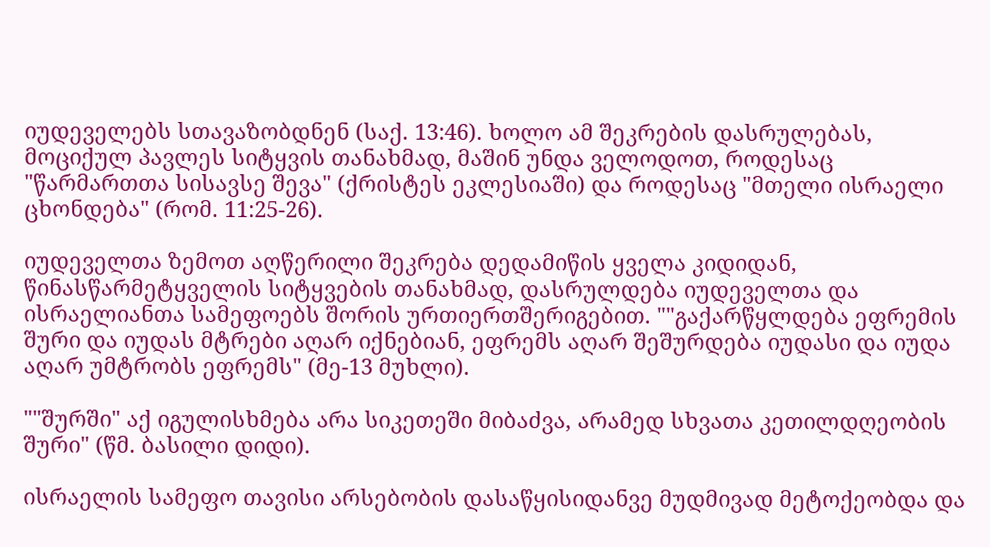იუდეველებს სთავაზობდნენ (საქ. 13:46). ხოლო ამ შეკრების დასრულებას, მოციქულ პავლეს სიტყვის თანახმად, მაშინ უნდა ველოდოთ, როდესაც "წარმართთა სისავსე შევა" (ქრისტეს ეკლესიაში) და როდესაც "მთელი ისრაელი ცხონდება" (რომ. 11:25-26).

იუდეველთა ზემოთ აღწერილი შეკრება დედამიწის ყველა კიდიდან, წინასწარმეტყველის სიტყვების თანახმად, დასრულდება იუდეველთა და ისრაელიანთა სამეფოებს შორის ურთიერთშერიგებით. ""გაქარწყლდება ეფრემის შური და იუდას მტრები აღარ იქნებიან, ეფრემს აღარ შეშურდება იუდასი და იუდა აღარ უმტრობს ეფრემს" (მე-13 მუხლი).

""შურში" აქ იგულისხმება არა სიკეთეში მიბაძვა, არამედ სხვათა კეთილდღეობის შური" (წმ. ბასილი დიდი).

ისრაელის სამეფო თავისი არსებობის დასაწყისიდანვე მუდმივად მეტოქეობდა და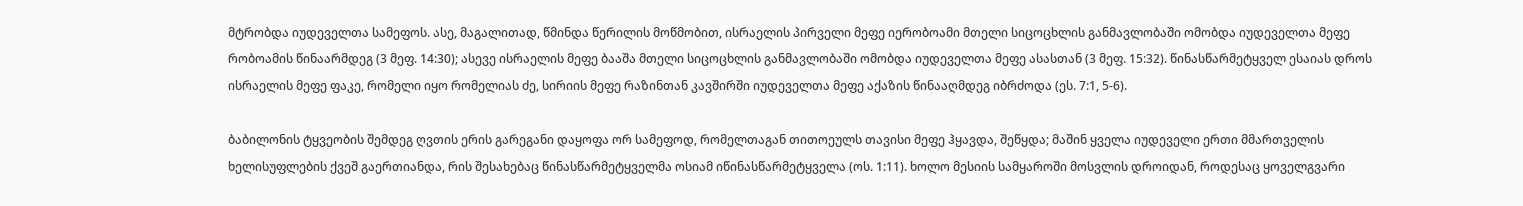მტრობდა იუდეველთა სამეფოს. ასე, მაგალითად, წმინდა წერილის მოწმობით, ისრაელის პირველი მეფე იერობოამი მთელი სიცოცხლის განმავლობაში ომობდა იუდეველთა მეფე რობოამის წინაარმდეგ (3 მეფ. 14:30); ასევე ისრაელის მეფე ბააშა მთელი სიცოცხლის განმავლობაში ომობდა იუდეველთა მეფე ასასთან (3 მეფ. 15:32). წინასწარმეტყველ ესაიას დროს ისრაელის მეფე ფაკე, რომელი იყო რომელიას ძე, სირიის მეფე რაზინთან კავშირში იუდეველთა მეფე აქაზის წინააღმდეგ იბრძოდა (ეს. 7:1, 5-6).

ბაბილონის ტყვეობის შემდეგ ღვთის ერის გარეგანი დაყოფა ორ სამეფოდ, რომელთაგან თითოეულს თავისი მეფე ჰყავდა, შეწყდა; მაშინ ყველა იუდეველი ერთი მმართველის ხელისუფლების ქვეშ გაერთიანდა, რის შესახებაც წინასწარმეტყველმა ოსიამ იწინასწარმეტყველა (ოს. 1:11). ხოლო მესიის სამყაროში მოსვლის დროიდან, როდესაც ყოველგვარი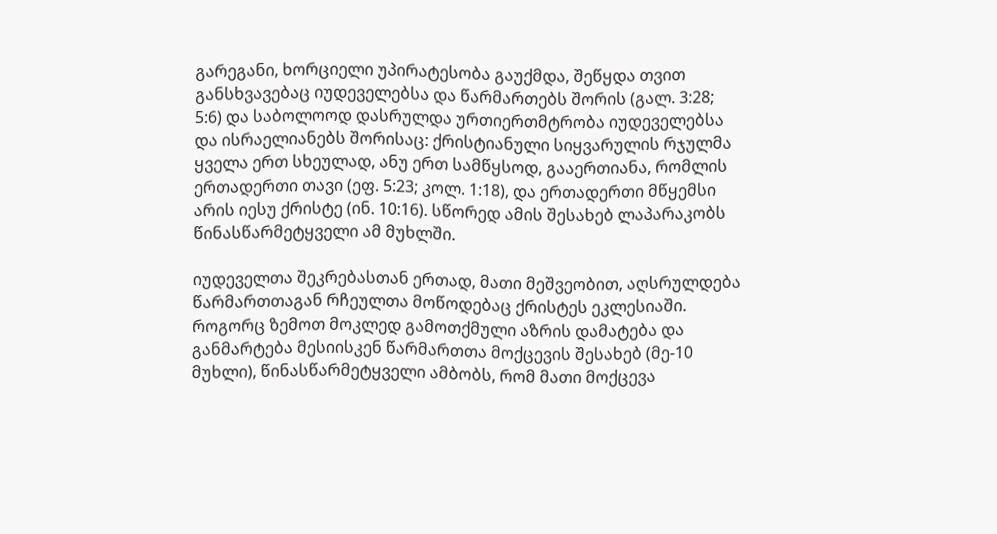გარეგანი, ხორციელი უპირატესობა გაუქმდა, შეწყდა თვით განსხვავებაც იუდეველებსა და წარმართებს შორის (გალ. 3:28; 5:6) და საბოლოოდ დასრულდა ურთიერთმტრობა იუდეველებსა და ისრაელიანებს შორისაც: ქრისტიანული სიყვარულის რჯულმა ყველა ერთ სხეულად, ანუ ერთ სამწყსოდ, გააერთიანა, რომლის ერთადერთი თავი (ეფ. 5:23; კოლ. 1:18), და ერთადერთი მწყემსი არის იესუ ქრისტე (ინ. 10:16). სწორედ ამის შესახებ ლაპარაკობს წინასწარმეტყველი ამ მუხლში.

იუდეველთა შეკრებასთან ერთად, მათი მეშვეობით, აღსრულდება წარმართთაგან რჩეულთა მოწოდებაც ქრისტეს ეკლესიაში. როგორც ზემოთ მოკლედ გამოთქმული აზრის დამატება და განმარტება მესიისკენ წარმართთა მოქცევის შესახებ (მე-10 მუხლი), წინასწარმეტყველი ამბობს, რომ მათი მოქცევა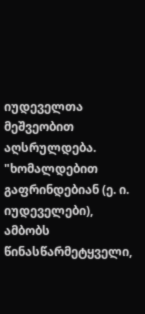იუდეველთა მეშვეობით აღსრულდება. "ხომალდებით გაფრინდებიან (ე. ი. იუდეველები), ამბობს წინასწარმეტყველი,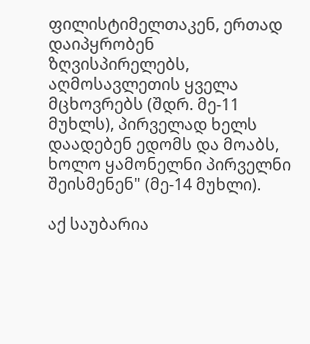ფილისტიმელთაკენ, ერთად დაიპყრობენ ზღვისპირელებს, აღმოსავლეთის ყველა მცხოვრებს (შდრ. მე-11 მუხლს), პირველად ხელს დაადებენ ედომს და მოაბს, ხოლო ყამონელნი პირველნი შეისმენენ" (მე-14 მუხლი).

აქ საუბარია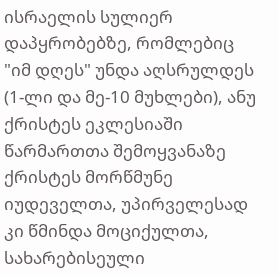ისრაელის სულიერ დაპყრობებზე, რომლებიც "იმ დღეს" უნდა აღსრულდეს (1-ლი და მე-10 მუხლები), ანუ ქრისტეს ეკლესიაში წარმართთა შემოყვანაზე ქრისტეს მორწმუნე იუდეველთა, უპირველესად კი წმინდა მოციქულთა, სახარებისეული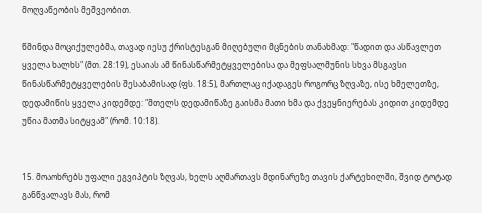მოღვაწეობის მეშვეობით.

წმინდა მოციქულებმა, თავად იესუ ქრისტესგან მიღებული მცნების თანახმად: "წადით და ასწავლეთ ყველა ხალხს" (მთ. 28:19), ესაიას ამ წინასწარმეტყველებისა და მეფსალმუნის სხვა მსგავსი წინასწარმეტყველების შესაბამისად (ფს. 18:5), მართლაც იქადაგეს როგორც ზღვაზე, ისე ხმელეთზე, დედამიწის ყველა კიდემდე: "მთელს დედამიწაზე გაისმა მათი ხმა და ქვეყნიერებას კიდით კიდემდე უწია მათმა სიტყვამ" (რომ. 10:18).


15. მოაოხრებს უფალი ეგვიპტის ზღვას, ხელს აღმართავს მდინარეზე თავის ქარტეხილში, შვიდ ტოტად განწვალავს მას, რომ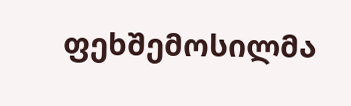ფეხშემოსილმა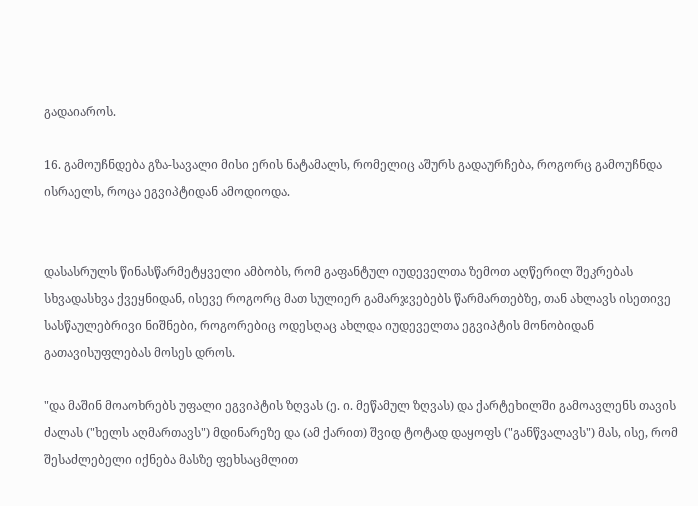გადაიაროს.

16. გამოუჩნდება გზა-სავალი მისი ერის ნატამალს, რომელიც აშურს გადაურჩება, როგორც გამოუჩნდა ისრაელს, როცა ეგვიპტიდან ამოდიოდა.


დასასრულს წინასწარმეტყველი ამბობს, რომ გაფანტულ იუდეველთა ზემოთ აღწერილ შეკრებას სხვადასხვა ქვეყნიდან, ისევე როგორც მათ სულიერ გამარჯვებებს წარმართებზე, თან ახლავს ისეთივე სასწაულებრივი ნიშნები, როგორებიც ოდესღაც ახლდა იუდეველთა ეგვიპტის მონობიდან გათავისუფლებას მოსეს დროს.

"და მაშინ მოაოხრებს უფალი ეგვიპტის ზღვას (ე. ი. მეწამულ ზღვას) და ქარტეხილში გამოავლენს თავის ძალას ("ხელს აღმართავს") მდინარეზე და (ამ ქარით) შვიდ ტოტად დაყოფს ("განწვალავს") მას, ისე, რომ შესაძლებელი იქნება მასზე ფეხსაცმლით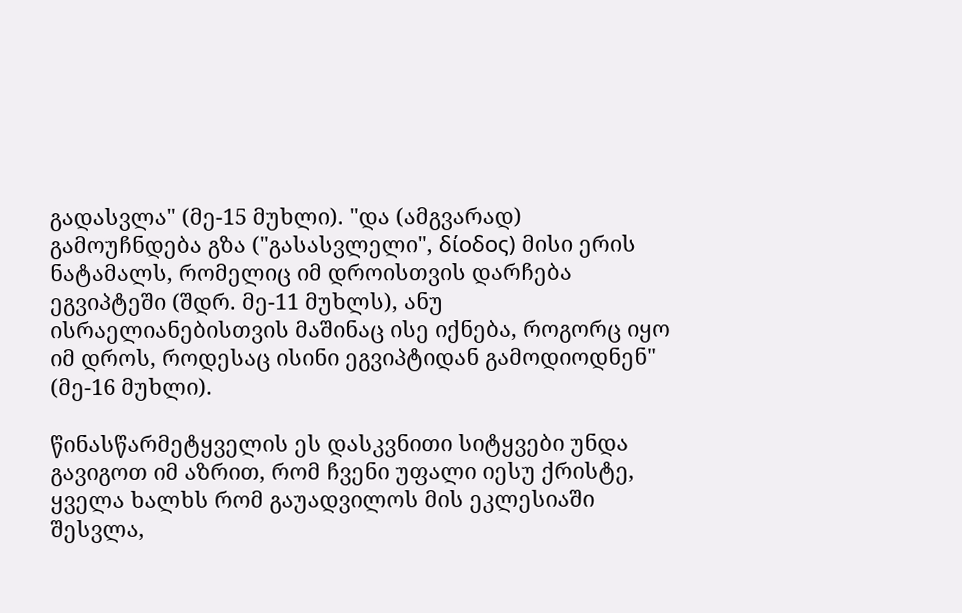გადასვლა" (მე-15 მუხლი). "და (ამგვარად) გამოუჩნდება გზა ("გასასვლელი", δίοδος) მისი ერის ნატამალს, რომელიც იმ დროისთვის დარჩება ეგვიპტეში (შდრ. მე-11 მუხლს), ანუ ისრაელიანებისთვის მაშინაც ისე იქნება, როგორც იყო იმ დროს, როდესაც ისინი ეგვიპტიდან გამოდიოდნენ" (მე-16 მუხლი).

წინასწარმეტყველის ეს დასკვნითი სიტყვები უნდა გავიგოთ იმ აზრით, რომ ჩვენი უფალი იესუ ქრისტე, ყველა ხალხს რომ გაუადვილოს მის ეკლესიაში შესვლა,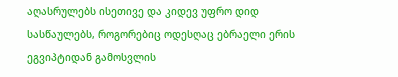აღასრულებს ისეთივე და კიდევ უფრო დიდ სასწაულებს, როგორებიც ოდესღაც ებრაელი ერის ეგვიპტიდან გამოსვლის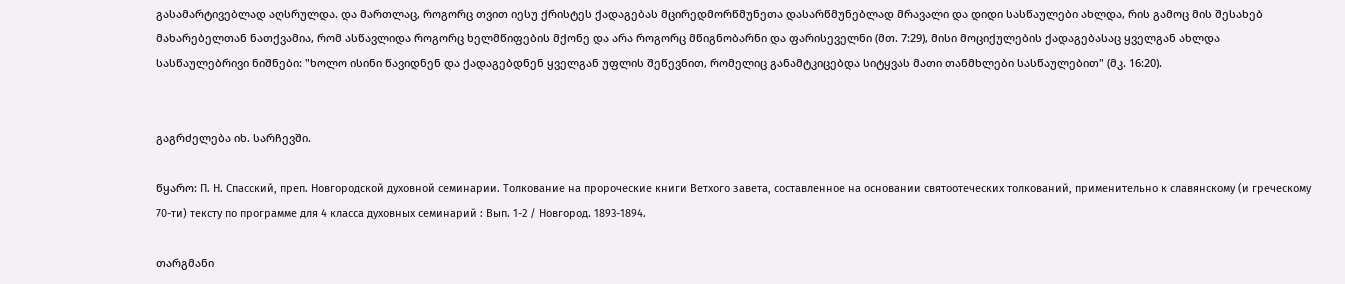გასამარტივებლად აღსრულდა. და მართლაც, როგორც თვით იესუ ქრისტეს ქადაგებას მცირედმორწმუნეთა დასარწმუნებლად მრავალი და დიდი სასწაულები ახლდა, რის გამოც მის შესახებ მახარებელთან ნათქვამია, რომ ასწავლიდა როგორც ხელმწიფების მქონე და არა როგორც მწიგნობარნი და ფარისეველნი (მთ. 7:29), მისი მოციქულების ქადაგებასაც ყველგან ახლდა სასწაულებრივი ნიშნები: "ხოლო ისინი წავიდნენ და ქადაგებდნენ ყველგან უფლის შეწევნით, რომელიც განამტკიცებდა სიტყვას მათი თანმხლები სასწაულებით" (მკ. 16:20).


გაგრძელება იხ. სარჩევში.

წყარო: П. Н. Спасский, преп. Новгородской духовной семинарии. Толкование на пророческие книги Ветхого завета, составленное на основании святоотеческих толкований, применительно к славянскому (и греческому 70-ти) тексту по программе для 4 класса духовных семинарий : Вып. 1-2 / Новгород. 1893-1894.

თარგმანი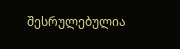შესრულებულია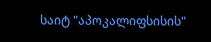საიტ "აპოკალიფსისის"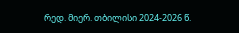რედ. მიერ. თბილისი 2024-2026 წ.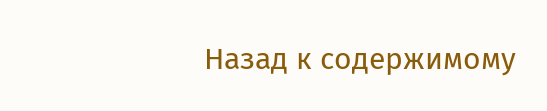Назад к содержимому